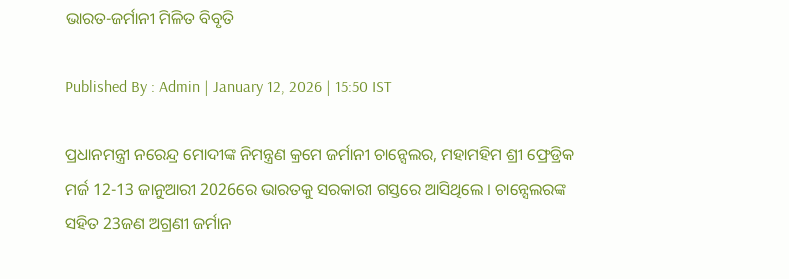ଭାରତ-ଜର୍ମାନୀ ମିଳିତ ବିବୃତି

Published By : Admin | January 12, 2026 | 15:50 IST

ପ୍ରଧାନମନ୍ତ୍ରୀ ନରେନ୍ଦ୍ର ମୋଦୀଙ୍କ ନିମନ୍ତ୍ରଣ କ୍ରମେ ଜର୍ମାନୀ ଚାନ୍ସେଲର, ମହାମହିମ ଶ୍ରୀ ଫ୍ରେଡ୍ରିକ ମର୍ଜ 12-13 ଜାନୁଆରୀ 2026ରେ ଭାରତକୁ ସରକାରୀ ଗସ୍ତରେ ଆସିଥିଲେ । ଚାନ୍ସେଲରଙ୍କ ସହିତ 23ଜଣ ଅଗ୍ରଣୀ ଜର୍ମାନ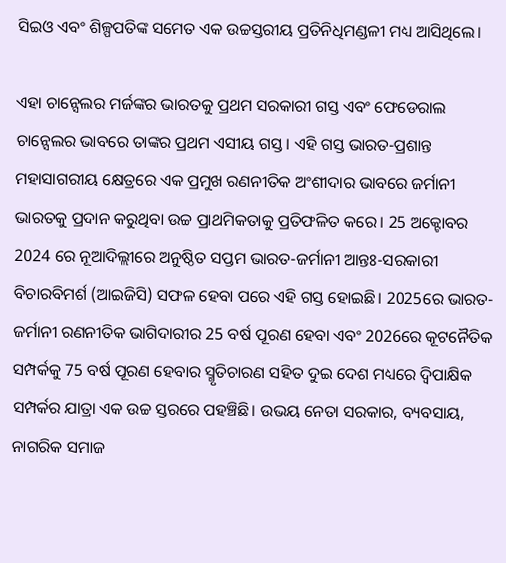ସିଇଓ ଏବଂ ଶିଳ୍ପପତିଙ୍କ ସମେତ ଏକ ଉଚ୍ଚସ୍ତରୀୟ ପ୍ରତିନିଧିମଣ୍ଡଳୀ ମଧ୍ୟ ଆସିଥିଲେ।

ଏହା ଚାନ୍ସେଲର ମର୍ଜଙ୍କର ଭାରତକୁ ପ୍ରଥମ ସରକାରୀ ଗସ୍ତ ଏବଂ ଫେଡେରାଲ ଚାନ୍ସେଲର ଭାବରେ ତାଙ୍କର ପ୍ରଥମ ଏସୀୟ ଗସ୍ତ। ଏହି ଗସ୍ତ ଭାରତ-ପ୍ରଶାନ୍ତ ମହାସାଗରୀୟ କ୍ଷେତ୍ରରେ ଏକ ପ୍ରମୁଖ ରଣନୀତିକ ଅଂଶୀଦାର ଭାବରେ ଜର୍ମାନୀ ଭାରତକୁ ପ୍ରଦାନ କରୁଥିବା ଉଚ୍ଚ ପ୍ରାଥମିକତାକୁ ପ୍ରତିଫଳିତ କରେ। 25 ଅକ୍ଟୋବର 2024 ରେ ନୂଆଦିଲ୍ଲୀରେ ଅନୁଷ୍ଠିତ ସପ୍ତମ ଭାରତ-ଜର୍ମାନୀ ଆନ୍ତଃ-ସରକାରୀ ବିଚାରବିମର୍ଶ (ଆଇଜିସି) ସଫଳ ହେବା ପରେ ଏହି ଗସ୍ତ ହୋଇଛି। 2025ରେ ଭାରତ-ଜର୍ମାନୀ ରଣନୀତିକ ଭାଗିଦାରୀର 25 ବର୍ଷ ପୂରଣ ହେବା ଏବଂ 2026ରେ କୂଟନୈତିକ ସମ୍ପର୍କକୁ 75 ବର୍ଷ ପୂରଣ ହେବାର ସ୍ମୃତିଚାରଣ ସହିତ ଦୁଇ ଦେଶ ମଧ୍ୟରେ ଦ୍ୱିପାକ୍ଷିକ ସମ୍ପର୍କର ଯାତ୍ରା ଏକ ଉଚ୍ଚ ସ୍ତରରେ ପହଞ୍ଚିଛି। ଉଭୟ ନେତା ସରକାର, ବ୍ୟବସାୟ, ନାଗରିକ ସମାଜ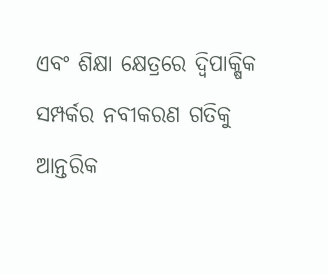ଏବଂ ଶିକ୍ଷା କ୍ଷେତ୍ରରେ ଦ୍ୱିପାକ୍ଷିକ ସମ୍ପର୍କର ନବୀକରଣ ଗତିକୁ ଆନ୍ତରିକ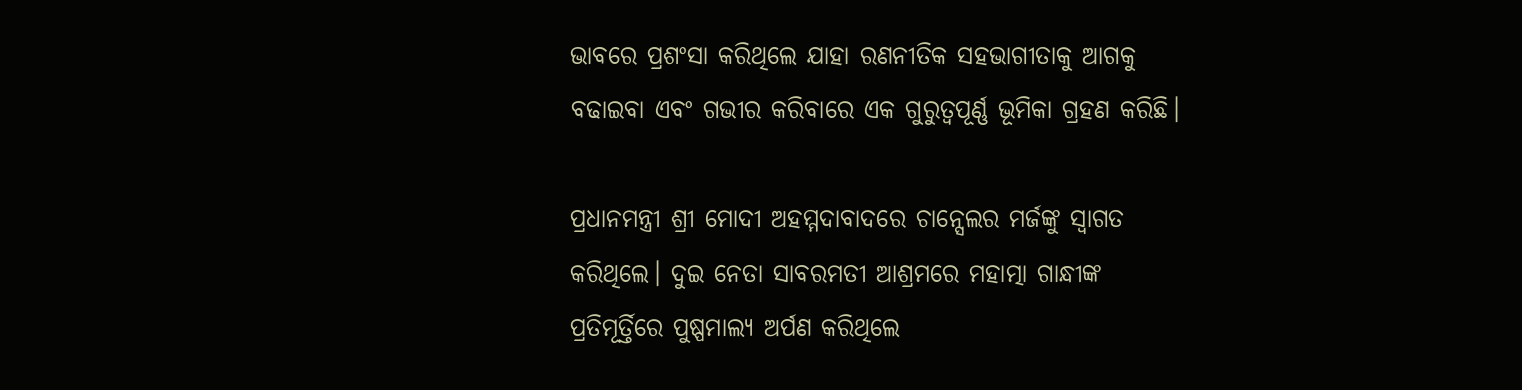ଭାବରେ ପ୍ରଶଂସା କରିଥିଲେ ଯାହା ରଣନୀତିକ ସହଭାଗୀତାକୁ ଆଗକୁ ବଢାଇବା ଏବଂ ଗଭୀର କରିବାରେ ଏକ ଗୁରୁତ୍ୱପୂର୍ଣ୍ଣ ଭୂମିକା ଗ୍ରହଣ କରିଛି।

ପ୍ରଧାନମନ୍ତ୍ରୀ ଶ୍ରୀ ମୋଦୀ ଅହମ୍ମଦାବାଦରେ ଚାନ୍ସେଲର ମର୍ଜଙ୍କୁ ସ୍ୱାଗତ କରିଥିଲେ। ଦୁଇ ନେତା ସାବରମତୀ ଆଶ୍ରମରେ ମହାତ୍ମା ଗାନ୍ଧୀଙ୍କ ପ୍ରତିମୂର୍ତ୍ତିରେ ପୁଷ୍ପମାଲ୍ୟ ଅର୍ପଣ କରିଥିଲେ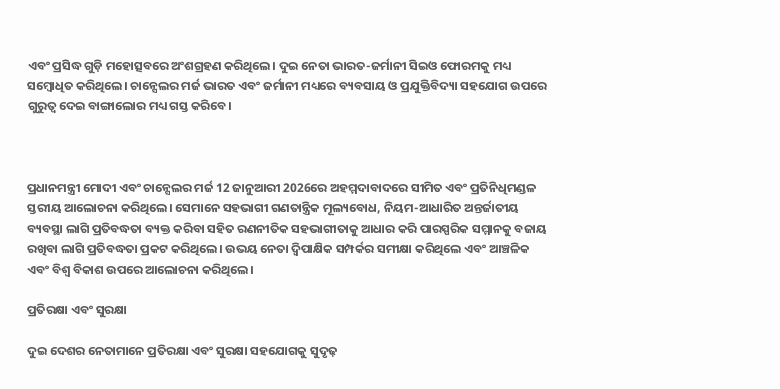ଏବଂ ପ୍ରସିଦ୍ଧ ଗୁଡ଼ି ମହୋତ୍ସବରେ ଅଂଶଗ୍ରହଣ କରିଥିଲେ। ଦୁଇ ନେତା ଭାରତ-ଜର୍ମାନୀ ସିଇଓ ଫୋରମକୁ ମଧ୍ୟ ସମ୍ବୋଧିତ କରିଥିଲେ। ଚାନ୍ସେଲର ମର୍ଜ ଭାରତ ଏବଂ ଜର୍ମାନୀ ମଧ୍ୟରେ ବ୍ୟବସାୟ ଓ ପ୍ରଯୁକ୍ତିବିଦ୍ୟା ସହଯୋଗ ଉପରେ ଗୁରୁତ୍ୱ ଦେଇ ବାଙ୍ଗାଲୋର ମଧ୍ୟ ଗସ୍ତ କରିବେ।



ପ୍ରଧାନମନ୍ତ୍ରୀ ମୋଦୀ ଏବଂ ଚାନ୍ସେଲର ମର୍ଜ 12 ଜାନୁଆରୀ 2026ରେ ଅହମ୍ମଦାବାଦରେ ସୀମିତ ଏବଂ ପ୍ରତିନିଧିମଣ୍ଡଳ ସ୍ତରୀୟ ଆଲୋଚନା କରିଥିଲେ। ସେମାନେ ସହଭାଗୀ ଗଣତାନ୍ତ୍ରିକ ମୂଲ୍ୟବୋଧ, ନିୟମ-ଆଧାରିତ ଅନ୍ତର୍ଜାତୀୟ ବ୍ୟବସ୍ଥା ଲାଗି ପ୍ରତିବଦ୍ଧତା ବ୍ୟକ୍ତ କରିବା ସହିତ ରଣନୀତିକ ସହଭାଗୀତାକୁ ଆଧାର କରି ପାରସ୍ପରିକ ସମ୍ମାନକୁ ବଜାୟ ରଖିବା ଲାଗି ପ୍ରତିବଦ୍ଧତା ପ୍ରକଟ କରିଥିଲେ। ଉଭୟ ନେତା ଦ୍ୱିପାକ୍ଷିକ ସମ୍ପର୍କର ସମୀକ୍ଷା କରିଥିଲେ ଏବଂ ଆଞ୍ଚଳିକ ଏବଂ ବିଶ୍ୱ ବିକାଶ ଉପରେ ଆଲୋଚନା କରିଥିଲେ।

ପ୍ରତିରକ୍ଷା ଏବଂ ସୁରକ୍ଷା

ଦୁଇ ଦେଶର ନେତାମାନେ ପ୍ରତିରକ୍ଷା ଏବଂ ସୁରକ୍ଷା ସହଯୋଗକୁ ସୁଦୃଢ଼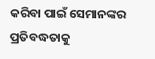କରିବା ପାଇଁ ସେମାନଙ୍କର ପ୍ରତିବଦ୍ଧତାକୁ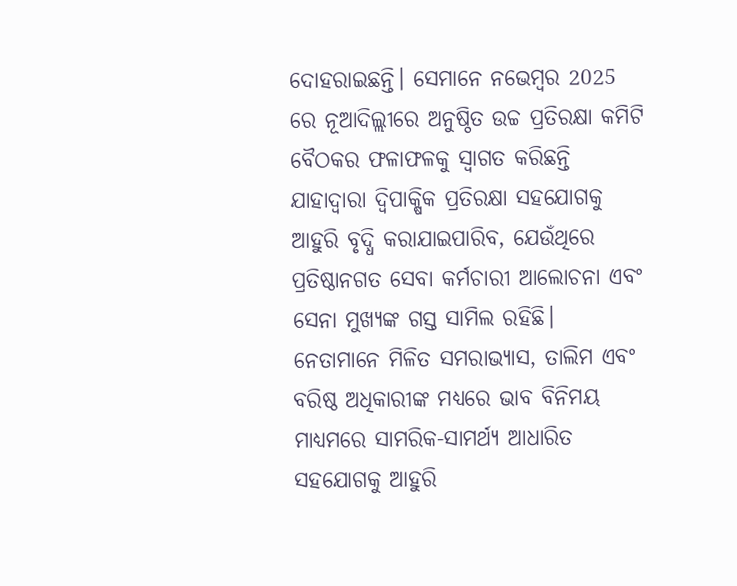ଦୋହରାଇଛନ୍ତି। ସେମାନେ ନଭେମ୍ବର 2025 ରେ ନୂଆଦିଲ୍ଲୀରେ ଅନୁଷ୍ଠିତ ଉଚ୍ଚ ପ୍ରତିରକ୍ଷା କମିଟି ବୈଠକର ଫଳାଫଳକୁ ସ୍ୱାଗତ କରିଛନ୍ତି ଯାହାଦ୍ୱାରା ଦ୍ଵିପାକ୍ଷିକ ପ୍ରତିରକ୍ଷା ସହଯୋଗକୁ ଆହୁରି ବୃଦ୍ଧି କରାଯାଇପାରିବ, ଯେଉଁଥିରେ ପ୍ରତିଷ୍ଠାନଗତ ସେବା କର୍ମଚାରୀ ଆଲୋଚନା ଏବଂ ସେନା ମୁଖ୍ୟଙ୍କ ଗସ୍ତ ସାମିଲ ରହିଛି। ନେତାମାନେ ମିଳିତ ସମରାଭ୍ୟାସ, ତାଲିମ ଏବଂ ବରିଷ୍ଠ ଅଧିକାରୀଙ୍କ ମଧ୍ୟରେ ଭାବ ବିନିମୟ ମାଧ୍ୟମରେ ସାମରିକ-ସାମର୍ଥ୍ୟ ଆଧାରିତ ସହଯୋଗକୁ ଆହୁରି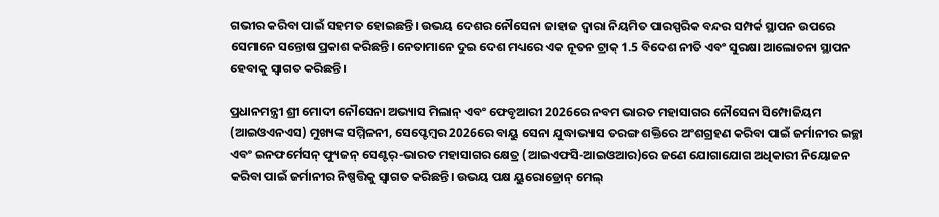ଗଭୀର କରିବା ପାଇଁ ସହମତ ହୋଇଛନ୍ତି। ଉଭୟ ଦେଶର ନୌସେନା ଜାହାଜ ଦ୍ୱାରା ନିୟମିତ ପାରସ୍ପରିକ ବନ୍ଦର ସମ୍ପର୍କ ସ୍ଥାପନ ଉପରେ ସେମାନେ ସନ୍ତୋଷ ପ୍ରକାଶ କରିଛନ୍ତି। ନେତାମାନେ ଦୁଇ ଦେଶ ମଧ୍ୟରେ ଏକ ନୂତନ ଟ୍ରାକ୍ 1.5 ବିଦେଶ ନୀତି ଏବଂ ସୁରକ୍ଷା ଆଲୋଚନା ସ୍ଥାପନ ହେବାକୁ ସ୍ୱାଗତ କରିଛନ୍ତି।

ପ୍ରଧାନମନ୍ତ୍ରୀ ଶ୍ରୀ ମୋଦୀ ନୌସେନା ଅଭ୍ୟାସ ମିଲାନ୍‌ ଏବଂ ଫେବୃଆରୀ 2026ରେ ନବମ ଭାରତ ମହାସାଗର ନୌସେନା ସିମ୍ପୋଜିୟମ (ଆଇଓଏନଏସ) ମୁଖ୍ୟଙ୍କ ସମ୍ମିଳନୀ, ସେପ୍ଟେମ୍ବର 2026ରେ ବାୟୁ ସେନା ଯୁଦ୍ଧାଭ୍ୟାସ ତରଙ୍ଗ ଶକ୍ତିରେ ଅଂଶଗ୍ରହଣ କରିବା ପାଇଁ ଜର୍ମାନୀର ଇଚ୍ଛା ଏବଂ ଇନଫର୍ମେସନ୍‌ ଫ୍ୟୁଜନ୍ ସେଣ୍ଟର୍‌-ଭାରତ ମହାସାଗର କ୍ଷେତ୍ର (ଆଇଏଫସି-ଆଇଓଆର)ରେ ଜଣେ ଯୋଗାଯୋଗ ଅଧିକାରୀ ନିୟୋଜନ କରିବା ପାଇଁ ଜର୍ମାନୀର ନିଷ୍ପତ୍ତିକୁ ସ୍ୱାଗତ କରିଛନ୍ତି। ଉଭୟ ପକ୍ଷ ୟୁରୋଡ୍ରୋନ୍ ମେଲ୍‌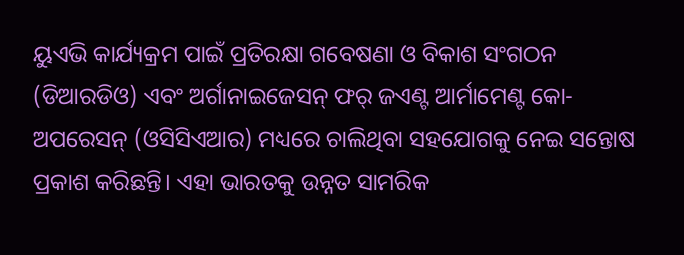ୟୁଏଭି କାର୍ଯ୍ୟକ୍ରମ ପାଇଁ ପ୍ରତିରକ୍ଷା ଗବେଷଣା ଓ ବିକାଶ ସଂଗଠନ (ଡିଆରଡିଓ) ଏବଂ ଅର୍ଗାନାଇଜେସନ୍‌ ଫର୍‌ ଜଏଣ୍ଟ ଆର୍ମାମେଣ୍ଟ କୋ-ଅପରେସନ୍‌ (ଓସିସିଏଆର) ମଧ୍ୟରେ ଚାଲିଥିବା ସହଯୋଗକୁ ନେଇ ସନ୍ତୋଷ ପ୍ରକାଶ କରିଛନ୍ତି। ଏହା ଭାରତକୁ ଉନ୍ନତ ସାମରିକ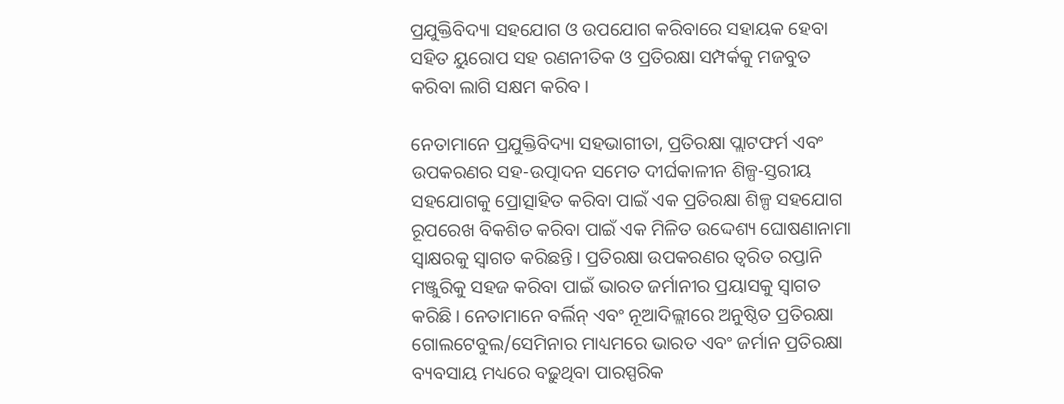ପ୍ରଯୁକ୍ତିବିଦ୍ୟା ସହଯୋଗ ଓ ଉପଯୋଗ କରିବାରେ ସହାୟକ ହେବା ସହିତ ୟୁରୋପ ସହ ରଣନୀତିକ ଓ ପ୍ରତିରକ୍ଷା ସମ୍ପର୍କକୁ ମଜବୁତ କରିବା ଲାଗି ସକ୍ଷମ କରିବ।

ନେତାମାନେ ପ୍ରଯୁକ୍ତିବିଦ୍ୟା ସହଭାଗୀତା, ପ୍ରତିରକ୍ଷା ପ୍ଲାଟଫର୍ମ ଏବଂ ଉପକରଣର ସହ-ଉତ୍ପାଦନ ସମେତ ଦୀର୍ଘକାଳୀନ ଶିଳ୍ପ-ସ୍ତରୀୟ ସହଯୋଗକୁ ପ୍ରୋତ୍ସାହିତ କରିବା ପାଇଁ ଏକ ପ୍ରତିରକ୍ଷା ଶିଳ୍ପ ସହଯୋଗ ରୂପରେଖ ବିକଶିତ କରିବା ପାଇଁ ଏକ ମିଳିତ ଉଦ୍ଦେଶ୍ୟ ଘୋଷଣାନାମା ସ୍ୱାକ୍ଷରକୁ ସ୍ୱାଗତ କରିଛନ୍ତି। ପ୍ରତିରକ୍ଷା ଉପକରଣର ତ୍ୱରିତ ରପ୍ତାନି ମଞ୍ଜୁରିକୁ ସହଜ କରିବା ପାଇଁ ଭାରତ ଜର୍ମାନୀର ପ୍ରୟାସକୁ ସ୍ୱାଗତ କରିଛି। ନେତାମାନେ ବର୍ଲିନ୍ ଏବଂ ନୂଆଦିଲ୍ଲୀରେ ଅନୁଷ୍ଠିତ ପ୍ରତିରକ୍ଷା ଗୋଲଟେବୁଲ/ସେମିନାର ମାଧ୍ୟମରେ ଭାରତ ଏବଂ ଜର୍ମାନ ପ୍ରତିରକ୍ଷା ବ୍ୟବସାୟ ମଧ୍ୟରେ ବଢ଼ୁଥିବା ପାରସ୍ପରିକ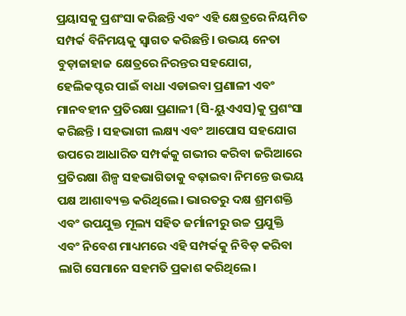ପ୍ରୟାସକୁ ପ୍ରଶଂସା କରିଛନ୍ତି ଏବଂ ଏହି କ୍ଷେତ୍ରରେ ନିୟମିତ ସମ୍ପର୍କ ବିନିମୟକୁ ସ୍ୱାଗତ କରିଛନ୍ତି। ଉଭୟ ନେତା ବୁଡ଼ାଜାହାଜ କ୍ଷେତ୍ରରେ ନିରନ୍ତର ସହଯୋଗ, ହେଲିକପ୍ଟର ପାଇଁ ବାଧା ଏଡାଇବା ପ୍ରଣାଳୀ ଏବଂ ମାନବହୀନ ପ୍ରତିରକ୍ଷା ପ୍ରଣାଳୀ (ସି-ୟୁଏଏସ)କୁ ପ୍ରଶଂସା କରିଛନ୍ତି । ସହଭାଗୀ ଲକ୍ଷ୍ୟ ଏବଂ ଆପୋସ ସହଯୋଗ ଉପରେ ଆଧାରିତ ସମ୍ପର୍କକୁ ଗଭୀର କରିବା ଜରିଆରେ ପ୍ରତିରକ୍ଷା ଶିଳ୍ପ ସହଭାଗିତାକୁ ବଢ଼ାଇବା ନିମନ୍ତେ ଉଭୟ ପକ୍ଷ ଆଶାବ୍ୟକ୍ତ କରିଥିଲେ। ଭାରତରୁ ଦକ୍ଷ ଶ୍ରମଶକ୍ତି ଏବଂ ଉପଯୁକ୍ତ ମୂଲ୍ୟ ସହିତ ଜର୍ମାନୀରୁ ଉଚ୍ଚ ପ୍ରଯୁକ୍ତି ଏବଂ ନିବେଶ ମାଧ୍ୟମରେ ଏହି ସମ୍ପର୍କକୁ ନିବିଡ଼ କରିବା ଲାଗି ସେମାନେ ସହମତି ପ୍ରକାଶ କରିଥିଲେ।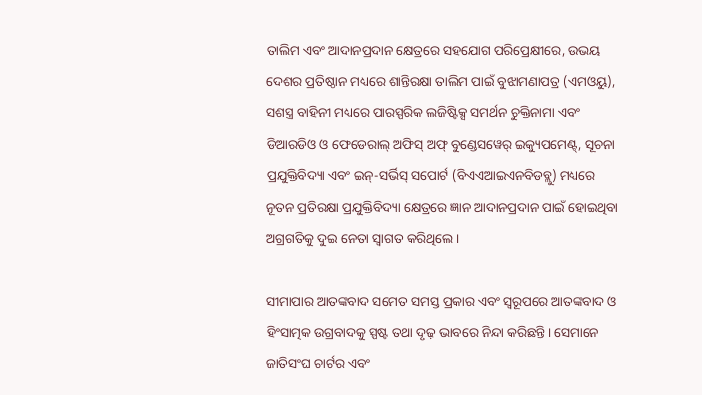ତାଲିମ ଏବଂ ଆଦାନପ୍ରଦାନ କ୍ଷେତ୍ରରେ ସହଯୋଗ ପରିପ୍ରେକ୍ଷୀରେ, ଉଭୟ ଦେଶର ପ୍ରତିଷ୍ଠାନ ମଧ୍ୟରେ ଶାନ୍ତିରକ୍ଷା ତାଲିମ ପାଇଁ ବୁଝାମଣାପତ୍ର (ଏମଓୟୁ), ସଶସ୍ତ୍ର ବାହିନୀ ମଧ୍ୟରେ ପାରସ୍ପରିକ ଲଜିଷ୍ଟିକ୍ସ ସମର୍ଥନ ଚୁକ୍ତିନାମା ଏବଂ ଡିଆରଡିଓ ଓ ଫେଡେରାଲ୍ ଅଫିସ୍ ଅଫ୍ ବୁଣ୍ଡେସୱେର୍ ଇକ୍ୟୁପମେଣ୍ଟ୍, ସୂଚନା ପ୍ରଯୁକ୍ତିବିଦ୍ୟା ଏବଂ ଇନ୍-ସର୍ଭିସ୍ ସପୋର୍ଟ (ବିଏଏଆଇଏନବିଡବ୍ଲୁ) ମଧ୍ୟରେ ନୂତନ ପ୍ରତିରକ୍ଷା ପ୍ରଯୁକ୍ତିବିଦ୍ୟା କ୍ଷେତ୍ରରେ ଜ୍ଞାନ ଆଦାନପ୍ରଦାନ ପାଇଁ ହୋଇଥିବା ଅଗ୍ରଗତିକୁ ଦୁଇ ନେତା ସ୍ୱାଗତ କରିଥିଲେ।

ସୀମାପାର ଆତଙ୍କବାଦ ସମେତ ସମସ୍ତ ପ୍ରକାର ଏବଂ ସ୍ୱରୂପରେ ଆତଙ୍କବାଦ ଓ ହିଂସାତ୍ମକ ଉଗ୍ରବାଦକୁ ସ୍ପଷ୍ଟ ତଥା ଦୃଢ଼ ଭାବରେ ନିନ୍ଦା କରିଛନ୍ତି। ସେମାନେ ଜାତିସଂଘ ଚାର୍ଟର ଏବଂ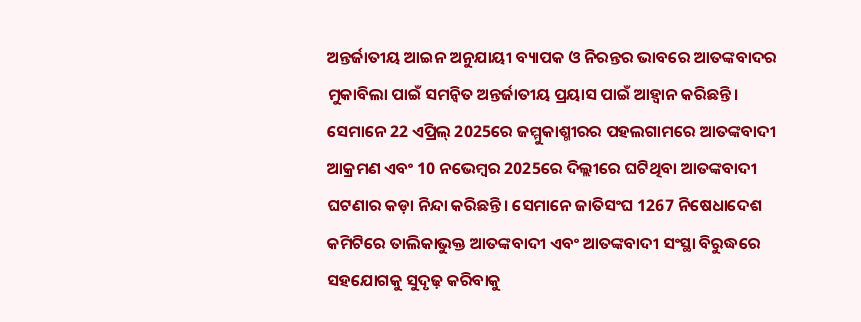ଅନ୍ତର୍ଜାତୀୟ ଆଇନ ଅନୁଯାୟୀ ବ୍ୟାପକ ଓ ନିରନ୍ତର ଭାବରେ ଆତଙ୍କବାଦର ମୁକାବିଲା ପାଇଁ ସମନ୍ୱିତ ଅନ୍ତର୍ଜାତୀୟ ପ୍ରୟାସ ପାଇଁ ଆହ୍ୱାନ କରିଛନ୍ତି। ସେମାନେ 22 ଏପ୍ରିଲ୍ 2025ରେ ଜମ୍ମୁକାଶ୍ମୀରର ପହଲଗାମରେ ଆତଙ୍କବାଦୀ ଆକ୍ରମଣ ଏବଂ 10 ନଭେମ୍ବର 2025ରେ ଦିଲ୍ଲୀରେ ଘଟିଥିବା ଆତଙ୍କବାଦୀ ଘଟଣାର କଡ଼ା ନିନ୍ଦା କରିଛନ୍ତି। ସେମାନେ ଜାତିସଂଘ 1267 ନିଷେଧାଦେଶ କମିଟିରେ ତାଲିକାଭୁକ୍ତ ଆତଙ୍କବାଦୀ ଏବଂ ଆତଙ୍କବାଦୀ ସଂସ୍ଥା ବିରୁଦ୍ଧରେ ସହଯୋଗକୁ ସୁଦୃଢ଼ କରିବାକୁ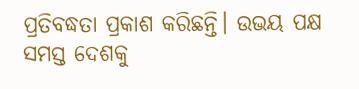ପ୍ରତିବଦ୍ଧତା ପ୍ରକାଶ କରିଛନ୍ତି। ଉଭୟ ପକ୍ଷ ସମସ୍ତ ଦେଶକୁ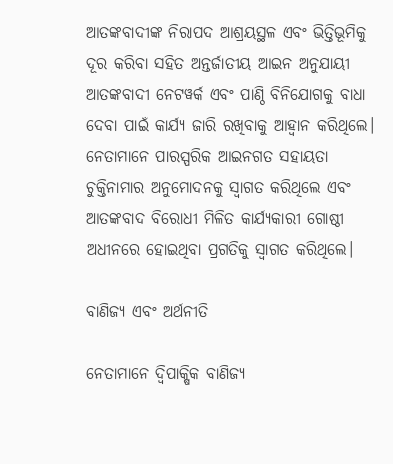ଆତଙ୍କବାଦୀଙ୍କ ନିରାପଦ ଆଶ୍ରୟସ୍ଥଳ ଏବଂ ଭିତ୍ତିଭୂମିକୁ ଦୂର କରିବା ସହିତ ଅନ୍ତର୍ଜାତୀୟ ଆଇନ ଅନୁଯାୟୀ ଆତଙ୍କବାଦୀ ନେଟୱର୍କ ଏବଂ ପାଣ୍ଠି ବିନିଯୋଗକୁ ବାଧା ଦେବା ପାଇଁ କାର୍ଯ୍ୟ ଜାରି ରଖିବାକୁ ଆହ୍ୱାନ କରିଥିଲେ। ନେତାମାନେ ପାରସ୍ପରିକ ଆଇନଗତ ସହାୟତା ଚୁକ୍ତିନାମାର ଅନୁମୋଦନକୁ ସ୍ୱାଗତ କରିଥିଲେ ଏବଂ ଆତଙ୍କବାଦ ବିରୋଧୀ ମିଳିତ କାର୍ଯ୍ୟକାରୀ ଗୋଷ୍ଠୀ ଅଧୀନରେ ହୋଇଥିବା ପ୍ରଗତିକୁ ସ୍ୱାଗତ କରିଥିଲେ।

ବାଣିଜ୍ୟ ଏବଂ ଅର୍ଥନୀତି

ନେତାମାନେ ଦ୍ୱିପାକ୍ଷିକ ବାଣିଜ୍ୟ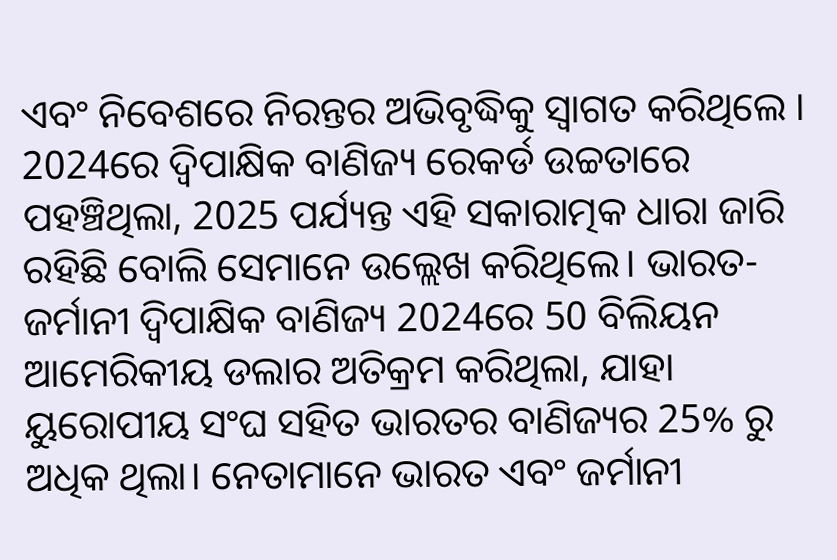ଏବଂ ନିବେଶରେ ନିରନ୍ତର ଅଭିବୃଦ୍ଧିକୁ ସ୍ୱାଗତ କରିଥିଲେ । 2024ରେ ଦ୍ୱିପାକ୍ଷିକ ବାଣିଜ୍ୟ ରେକର୍ଡ ଉଚ୍ଚତାରେ ପହଞ୍ଚିଥିଲା, 2025 ପର୍ଯ୍ୟନ୍ତ ଏହି ସକାରାତ୍ମକ ଧାରା ଜାରି ରହିଛି ବୋଲି ସେମାନେ ଉଲ୍ଲେଖ କରିଥିଲେ। ଭାରତ-ଜର୍ମାନୀ ଦ୍ୱିପାକ୍ଷିକ ବାଣିଜ୍ୟ 2024ରେ 50 ବିଲିୟନ ଆମେରିକୀୟ ଡଲାର ଅତିକ୍ରମ କରିଥିଲା, ଯାହା ୟୁରୋପୀୟ ସଂଘ ସହିତ ଭାରତର ବାଣିଜ୍ୟର 25% ରୁ ଅଧିକ ଥିଲା। ନେତାମାନେ ଭାରତ ଏବଂ ଜର୍ମାନୀ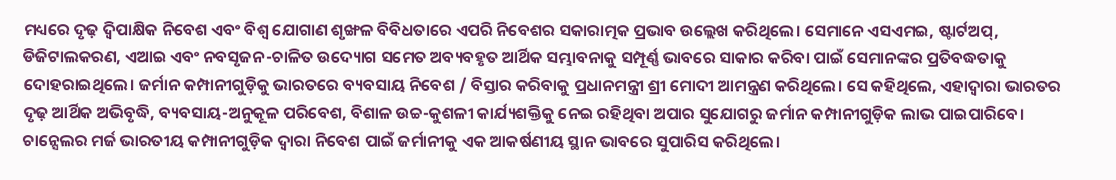ମଧ୍ୟରେ ଦୃଢ଼ ଦ୍ୱିପାକ୍ଷିକ ନିବେଶ ଏବଂ ବିଶ୍ୱ ଯୋଗାଣ ଶୃଙ୍ଖଳ ବିବିଧତାରେ ଏପରି ନିବେଶର ସକାରାତ୍ମକ ପ୍ରଭାବ ଉଲ୍ଲେଖ କରିଥିଲେ। ସେମାନେ ଏସଏମଇ, ଷ୍ଟାର୍ଟଅପ୍, ଡିଜିଟାଲକରଣ, ଏଆଇ ଏବଂ ନବସୃଜନ-ଚାଳିତ ଉଦ୍ୟୋଗ ସମେତ ଅବ୍ୟବହୃତ ଆର୍ଥିକ ସମ୍ଭାବନାକୁ ସମ୍ପୂର୍ଣ୍ଣ ଭାବରେ ସାକାର କରିବା ପାଇଁ ସେମାନଙ୍କର ପ୍ରତିବଦ୍ଧତାକୁ ଦୋହରାଇଥିଲେ। ଜର୍ମାନ କମ୍ପାନୀଗୁଡ଼ିକୁ ଭାରତରେ ବ୍ୟବସାୟ ନିବେଶ / ବିସ୍ତାର କରିବାକୁ ପ୍ରଧାନମନ୍ତ୍ରୀ ଶ୍ରୀ ମୋଦୀ ଆମନ୍ତ୍ରଣ କରିଥିଲେ। ସେ କହିଥିଲେ, ଏହାଦ୍ୱାରା ଭାରତର ଦୃଢ଼ ଆର୍ଥିକ ଅଭିବୃଦ୍ଧି, ବ୍ୟବସାୟ-ଅନୁକୂଳ ପରିବେଶ, ବିଶାଳ ଉଚ୍ଚ-କୁଶଳୀ କାର୍ଯ୍ୟଶକ୍ତିକୁ ନେଇ ରହିଥିବା ଅପାର ସୁଯୋଗରୁ ଜର୍ମାନ କମ୍ପାନୀଗୁଡ଼ିକ ଲାଭ ପାଇପାରିବେ। ଚାନ୍ସେଲର ମର୍ଜ ଭାରତୀୟ କମ୍ପାନୀଗୁଡ଼ିକ ଦ୍ୱାରା ନିବେଶ ପାଇଁ ଜର୍ମାନୀକୁ ଏକ ଆକର୍ଷଣୀୟ ସ୍ଥାନ ଭାବରେ ସୁପାରିସ କରିଥିଲେ।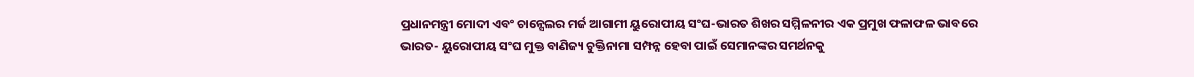ପ୍ରଧାନମନ୍ତ୍ରୀ ମୋଦୀ ଏବଂ ଚାନ୍ସେଲର ମର୍ଜ ଆଗାମୀ ୟୁରୋପୀୟ ସଂଘ-ଭାରତ ଶିଖର ସମ୍ମିଳନୀର ଏକ ପ୍ରମୁଖ ଫଳାଫଳ ଭାବରେ ଭାରତ- ୟୁରୋପୀୟ ସଂଘ ମୁକ୍ତ ବାଣିଜ୍ୟ ଚୁକ୍ତିନାମା ସମ୍ପନ୍ନ ହେବା ପାଇଁ ସେମାନଙ୍କର ସମର୍ଥନକୁ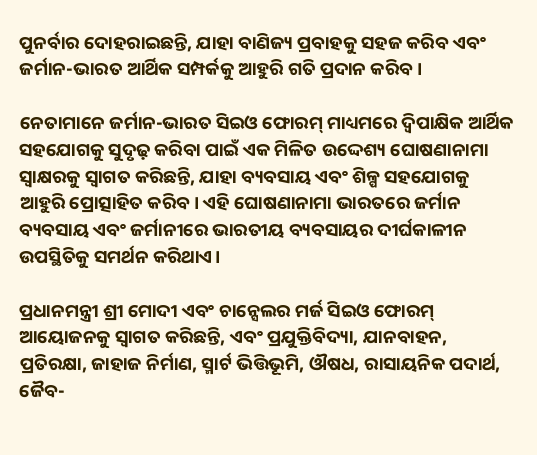ପୁନର୍ବାର ଦୋହରାଇଛନ୍ତି, ଯାହା ବାଣିଜ୍ୟ ପ୍ରବାହକୁ ସହଜ କରିବ ଏବଂ ଜର୍ମାନ-ଭାରତ ଆର୍ଥିକ ସମ୍ପର୍କକୁ ଆହୁରି ଗତି ପ୍ରଦାନ କରିବ।

ନେତାମାନେ ଜର୍ମାନ-ଭାରତ ସିଇଓ ଫୋରମ୍ ମାଧ୍ୟମରେ ଦ୍ୱିପାକ୍ଷିକ ଆର୍ଥିକ ସହଯୋଗକୁ ସୁଦୃଢ଼ କରିବା ପାଇଁ ଏକ ମିଳିତ ଉଦ୍ଦେଶ୍ୟ ଘୋଷଣାନାମା ସ୍ୱାକ୍ଷରକୁ ସ୍ୱାଗତ କରିଛନ୍ତି, ଯାହା ବ୍ୟବସାୟ ଏବଂ ଶିଳ୍ପ ସହଯୋଗକୁ ଆହୁରି ପ୍ରୋତ୍ସାହିତ କରିବ। ଏହି ଘୋଷଣାନାମା ଭାରତରେ ଜର୍ମାନ ବ୍ୟବସାୟ ଏବଂ ଜର୍ମାନୀରେ ଭାରତୀୟ ବ୍ୟବସାୟର ଦୀର୍ଘକାଳୀନ ଉପସ୍ଥିତିକୁ ସମର୍ଥନ କରିଥାଏ।

ପ୍ରଧାନମନ୍ତ୍ରୀ ଶ୍ରୀ ମୋଦୀ ଏବଂ ଚାନ୍ସେଲର ମର୍ଜ ସିଇଓ ଫୋରମ୍ ଆୟୋଜନକୁ ସ୍ୱାଗତ କରିଛନ୍ତି, ଏବଂ ପ୍ରଯୁକ୍ତିବିଦ୍ୟା, ଯାନବାହନ, ପ୍ରତିରକ୍ଷା, ଜାହାଜ ନିର୍ମାଣ, ସ୍ମାର୍ଟ ଭିତ୍ତିଭୂମି, ଔଷଧ, ରାସାୟନିକ ପଦାର୍ଥ, ଜୈବ-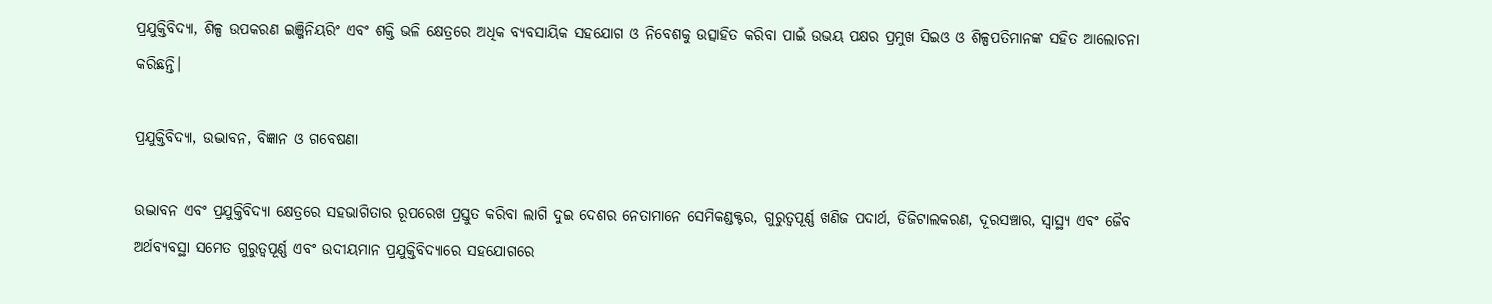ପ୍ରଯୁକ୍ତିବିଦ୍ୟା, ଶିଳ୍ପ ଉପକରଣ ଇଞ୍ଜିନିୟରିଂ ଏବଂ ଶକ୍ତି ଭଳି କ୍ଷେତ୍ରରେ ଅଧିକ ବ୍ୟବସାୟିକ ସହଯୋଗ ଓ ନିବେଶକୁ ଉତ୍ସାହିତ କରିବା ପାଇଁ ଉଭୟ ପକ୍ଷର ପ୍ରମୁଖ ସିଇଓ ଓ ଶିଳ୍ପପତିମାନଙ୍କ ସହିତ ଆଲୋଚନା କରିଛନ୍ତି।

ପ୍ରଯୁକ୍ତିବିଦ୍ୟା, ଉଦ୍ଭାବନ, ବିଜ୍ଞାନ ଓ ଗବେଷଣା

ଉଦ୍ଭାବନ ଏବଂ ପ୍ରଯୁକ୍ତିବିଦ୍ୟା କ୍ଷେତ୍ରରେ ସହଭାଗିତାର ରୂପରେଖ ପ୍ରସ୍ତୁତ କରିବା ଲାଗି ଦୁଇ ଦେଶର ନେତାମାନେ ସେମିକଣ୍ଡକ୍ଟର, ଗୁରୁତ୍ୱପୂର୍ଣ୍ଣ ଖଣିଜ ପଦାର୍ଥ, ଡିଜିଟାଲକରଣ, ଦୂରସଞ୍ଚାର, ସ୍ୱାସ୍ଥ୍ୟ ଏବଂ ଜୈବ ଅର୍ଥବ୍ୟବସ୍ଥା ସମେତ ଗୁରୁତ୍ୱପୂର୍ଣ୍ଣ ଏବଂ ଉଦୀୟମାନ ପ୍ରଯୁକ୍ତିବିଦ୍ୟାରେ ସହଯୋଗରେ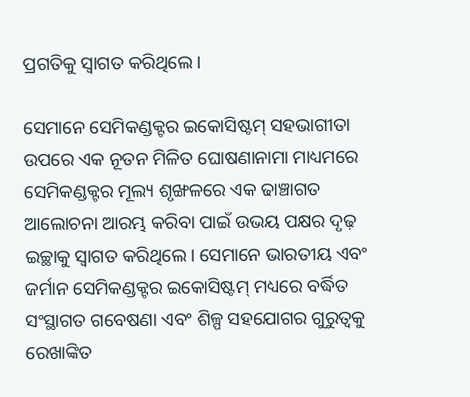ପ୍ରଗତିକୁ ସ୍ୱାଗତ କରିଥିଲେ।

ସେମାନେ ସେମିକଣ୍ଡକ୍ଟର ଇକୋସିଷ୍ଟମ୍ ସହଭାଗୀତା ଉପରେ ଏକ ନୂତନ ମିଳିତ ଘୋଷଣାନାମା ମାଧ୍ୟମରେ ସେମିକଣ୍ଡକ୍ଟର ମୂଲ୍ୟ ଶୃଙ୍ଖଳରେ ଏକ ଢାଞ୍ଚାଗତ ଆଲୋଚନା ଆରମ୍ଭ କରିବା ପାଇଁ ଉଭୟ ପକ୍ଷର ଦୃଢ଼ ଇଚ୍ଛାକୁ ସ୍ୱାଗତ କରିଥିଲେ। ସେମାନେ ଭାରତୀୟ ଏବଂ ଜର୍ମାନ ସେମିକଣ୍ଡକ୍ଟର ଇକୋସିଷ୍ଟମ୍ ମଧ୍ୟରେ ବର୍ଦ୍ଧିତ ସଂସ୍ଥାଗତ ଗବେଷଣା ଏବଂ ଶିଳ୍ପ ସହଯୋଗର ଗୁରୁତ୍ୱକୁ ରେଖାଙ୍କିତ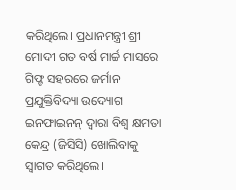କରିଥିଲେ। ପ୍ରଧାନମନ୍ତ୍ରୀ ଶ୍ରୀ ମୋଦୀ ଗତ ବର୍ଷ ମାର୍ଚ୍ଚ ମାସରେ ଗିଫ୍ଟ ସହରରେ ଜର୍ମାନ ପ୍ରଯୁକ୍ତିବିଦ୍ୟା ଉଦ୍ୟୋଗ ଇନଫାଇନନ୍ ଦ୍ୱାରା ବିଶ୍ୱ କ୍ଷମତା କେନ୍ଦ୍ର (ଜିସିସି) ଖୋଲିବାକୁ ସ୍ୱାଗତ କରିଥିଲେ।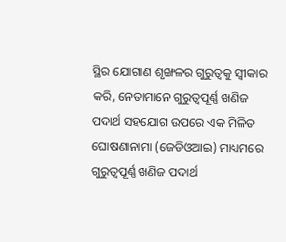ସ୍ଥିର ଯୋଗାଣ ଶୃଙ୍ଖଳର ଗୁରୁତ୍ୱକୁ ସ୍ୱୀକାର କରି, ନେତାମାନେ ଗୁରୁତ୍ୱପୂର୍ଣ୍ଣ ଖଣିଜ ପଦାର୍ଥ ସହଯୋଗ ଉପରେ ଏକ ମିଳିତ ଘୋଷଣାନାମା (ଜେଡିଓଆଇ) ମାଧ୍ୟମରେ ଗୁରୁତ୍ୱପୂର୍ଣ୍ଣ ଖଣିଜ ପଦାର୍ଥ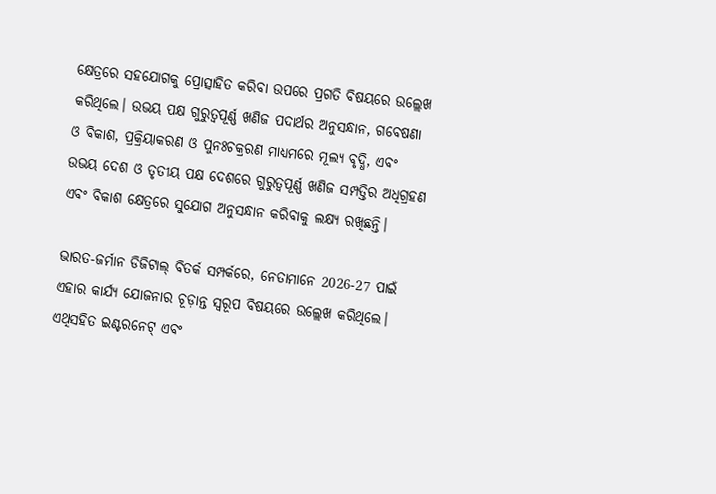କ୍ଷେତ୍ରରେ ସହଯୋଗକୁ ପ୍ରୋତ୍ସାହିତ କରିବା ଉପରେ ପ୍ରଗତି ବିଷୟରେ ଉଲ୍ଲେଖ କରିଥିଲେ। ଉଭୟ ପକ୍ଷ ଗୁରୁତ୍ୱପୂର୍ଣ୍ଣ ଖଣିଜ ପଦାର୍ଥର ଅନୁସନ୍ଧାନ, ଗବେଷଣା ଓ ବିକାଶ, ପ୍ରକ୍ରିୟାକରଣ ଓ ପୁନଃଚକ୍ରରଣ ମାଧ୍ୟମରେ ମୂଲ୍ୟ ବୃଦ୍ଧି, ଏବଂ ଉଭୟ ଦେଶ ଓ ତୃତୀୟ ପକ୍ଷ ଦେଶରେ ଗୁରୁତ୍ୱପୂର୍ଣ୍ଣ ଖଣିଜ ସମ୍ପତ୍ତିର ଅଧିଗ୍ରହଣ ଏବଂ ବିକାଶ କ୍ଷେତ୍ରରେ ସୁଯୋଗ ଅନୁସନ୍ଧାନ କରିବାକୁ ଲକ୍ଷ୍ୟ ରଖିଛନ୍ତି।

ଭାରତ-ଜର୍ମାନ ଡିଜିଟାଲ୍ ବିତର୍କ ସମ୍ପର୍କରେ, ନେତାମାନେ 2026-27 ପାଇଁ ଏହାର କାର୍ଯ୍ୟ ଯୋଜନାର ଚୂଡ଼ାନ୍ତ ସ୍ୱରୂପ ବିଷୟରେ ଉଲ୍ଲେଖ କରିଥିଲେ। ଏଥିସହିତ ଇଣ୍ଟରନେଟ୍ ଏବଂ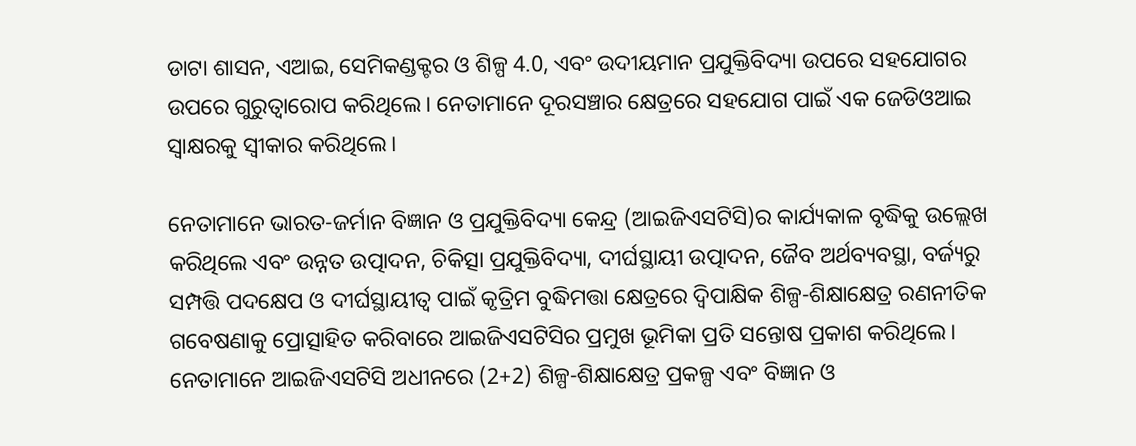ଡାଟା ଶାସନ, ଏଆଇ, ସେମିକଣ୍ଡକ୍ଟର ଓ ଶିଳ୍ପ 4.0, ଏବଂ ଉଦୀୟମାନ ପ୍ରଯୁକ୍ତିବିଦ୍ୟା ଉପରେ ସହଯୋଗର ଉପରେ ଗୁରୁତ୍ୱାରୋପ କରିଥିଲେ। ନେତାମାନେ ଦୂରସଞ୍ଚାର କ୍ଷେତ୍ରରେ ସହଯୋଗ ପାଇଁ ଏକ ଜେଡିଓଆଇ ସ୍ୱାକ୍ଷରକୁ ସ୍ୱୀକାର କରିଥିଲେ।

ନେତାମାନେ ଭାରତ-ଜର୍ମାନ ବିଜ୍ଞାନ ଓ ପ୍ରଯୁକ୍ତିବିଦ୍ୟା କେନ୍ଦ୍ର (ଆଇଜିଏସଟିସି)ର କାର୍ଯ୍ୟକାଳ ବୃଦ୍ଧିକୁ ଉଲ୍ଲେଖ କରିଥିଲେ ଏବଂ ଉନ୍ନତ ଉତ୍ପାଦନ, ଚିକିତ୍ସା ପ୍ରଯୁକ୍ତିବିଦ୍ୟା, ଦୀର୍ଘସ୍ଥାୟୀ ଉତ୍ପାଦନ, ଜୈବ ଅର୍ଥବ୍ୟବସ୍ଥା, ବର୍ଜ୍ୟରୁ ସମ୍ପତ୍ତି ପଦକ୍ଷେପ ଓ ଦୀର୍ଘସ୍ଥାୟୀତ୍ୱ ପାଇଁ କୃତ୍ରିମ ବୁଦ୍ଧିମତ୍ତା କ୍ଷେତ୍ରରେ ଦ୍ୱିପାକ୍ଷିକ ଶିଳ୍ପ-ଶିକ୍ଷାକ୍ଷେତ୍ର ରଣନୀତିକ ଗବେଷଣାକୁ ପ୍ରୋତ୍ସାହିତ କରିବାରେ ଆଇଜିଏସଟିସିର ପ୍ରମୁଖ ଭୂମିକା ପ୍ରତି ସନ୍ତୋଷ ପ୍ରକାଶ କରିଥିଲେ। ନେତାମାନେ ଆଇଜିଏସଟିସି ଅଧୀନରେ (2+2) ଶିଳ୍ପ-ଶିକ୍ଷାକ୍ଷେତ୍ର ପ୍ରକଳ୍ପ ଏବଂ ବିଜ୍ଞାନ ଓ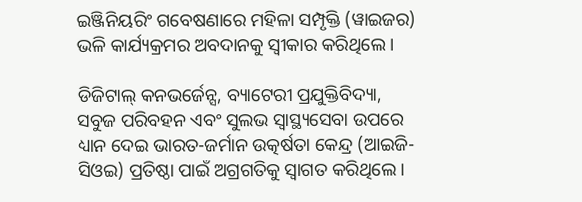ଇଞ୍ଜିନିୟରିଂ ଗବେଷଣାରେ ମହିଳା ସମ୍ପୃକ୍ତି (ୱାଇଜର) ଭଳି କାର୍ଯ୍ୟକ୍ରମର ଅବଦାନକୁ ସ୍ୱୀକାର କରିଥିଲେ।

ଡିଜିଟାଲ୍ କନଭର୍ଜେନ୍ସ, ବ୍ୟାଟେରୀ ପ୍ରଯୁକ୍ତିବିଦ୍ୟା, ସବୁଜ ପରିବହନ ଏବଂ ସୁଲଭ ସ୍ୱାସ୍ଥ୍ୟସେବା ଉପରେ ଧ୍ୟାନ ଦେଇ ଭାରତ-ଜର୍ମାନ ଉତ୍କର୍ଷତା କେନ୍ଦ୍ର (ଆଇଜି-ସିଓଇ) ପ୍ରତିଷ୍ଠା ପାଇଁ ଅଗ୍ରଗତିକୁ ସ୍ୱାଗତ କରିଥିଲେ।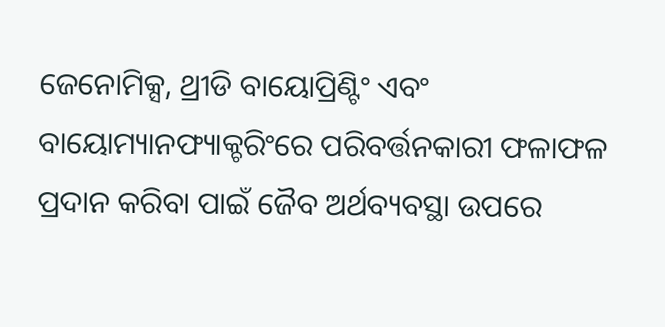ଜେନୋମିକ୍ସ, ଥ୍ରୀଡି ବାୟୋପ୍ରିଣ୍ଟିଂ ଏବଂ ବାୟୋମ୍ୟାନଫ୍ୟାକ୍ଚରିଂରେ ପରିବର୍ତ୍ତନକାରୀ ଫଳାଫଳ ପ୍ରଦାନ କରିବା ପାଇଁ ଜୈବ ଅର୍ଥବ୍ୟବସ୍ଥା ଉପରେ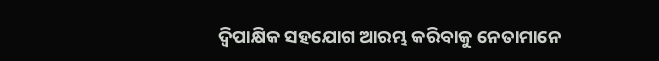ଦ୍ୱିପାକ୍ଷିକ ସହଯୋଗ ଆରମ୍ଭ କରିବାକୁ ନେତାମାନେ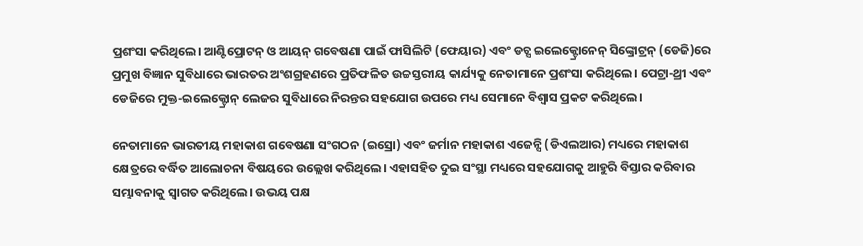ପ୍ରଶଂସା କରିଥିଲେ। ଆଣ୍ଟିପ୍ରୋଟନ୍ ଓ ଆୟନ୍ ଗବେଷଣା ପାଇଁ ଫାସିଲିଟି (ଫେୟାର) ଏବଂ ଡଚ୍ସ ଇଲେକ୍ଟ୍ରୋନେନ୍ ସିଙ୍କ୍ରୋଟ୍ରନ୍ (ଡେଜି)ରେ ପ୍ରମୁଖ ବିଜ୍ଞାନ ସୁବିଧାରେ ଭାରତର ଅଂଶଗ୍ରହଣରେ ପ୍ରତିଫଳିତ ଉଚ୍ଚସ୍ତରୀୟ କାର୍ଯ୍ୟକୁ ନେତାମାନେ ପ୍ରଶଂସା କରିଥିଲେ। ପେଟ୍ରା-ଥ୍ରୀ ଏବଂ ଡେଜିରେ ମୁକ୍ତ-ଇଲେକ୍ଟ୍ରୋନ୍ ଲେଜର ସୁବିଧାରେ ନିରନ୍ତର ସହଯୋଗ ଉପରେ ମଧ୍ୟ ସେମାନେ ବିଶ୍ୱାସ ପ୍ରକଟ କରିଥିଲେ।

ନେତାମାନେ ଭାରତୀୟ ମହାକାଶ ଗବେଷଣା ସଂଗଠନ (ଇସ୍ରୋ) ଏବଂ ଜର୍ମାନ ମହାକାଶ ଏଜେନ୍ସି (ଡିଏଲଆର) ମଧ୍ୟରେ ମହାକାଶ କ୍ଷେତ୍ରରେ ବର୍ଦ୍ଧିତ ଆଲୋଚନା ବିଷୟରେ ଉଲ୍ଲେଖ କରିଥିଲେ। ଏହାସହିତ ଦୁଇ ସଂସ୍ଥା ମଧ୍ୟରେ ସହଯୋଗକୁ ଆହୁରି ବିସ୍ତାର କରିବାର ସମ୍ଭାବନାକୁ ସ୍ୱାଗତ କରିଥିଲେ। ଉଭୟ ପକ୍ଷ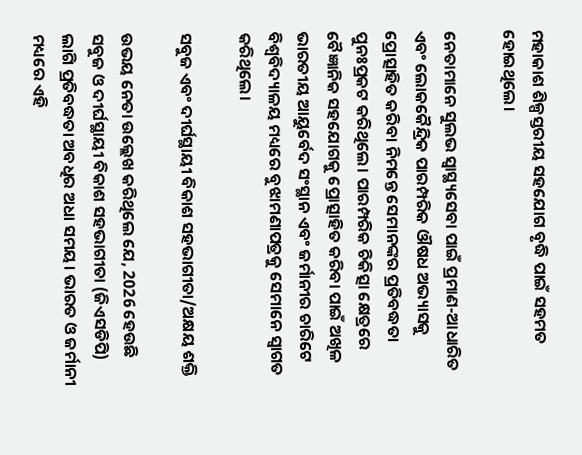ମହାକାଶ ଶିଳ୍ପସ୍ତରୀୟ ସହଯୋଗ ବୃଦ୍ଧି ପାଇଁ ସହମତ ହୋଇଥିଲେ।

ନେତାମାନେ ସୁଲଭ ସ୍ୱାସ୍ଥ୍ୟସେବା ପାଇଁ ପ୍ରମାଣ-ଆଧାରିତ ଏବଂ ଲୋକକୈନ୍ଦ୍ରିକ ପାରମ୍ପରିକ ଔଷଧ ଅଭ୍ୟାସକୁ ପ୍ରୋତ୍ସାହିତ କରିବା ନିମନ୍ତେ ସେମାନଙ୍କର ପ୍ରତିବଦ୍ଧତା ପୁନଃପ୍ରକଟ କରିଥିଲେ। ପାରମ୍ପରିକ ଚିକିତ୍ସା କ୍ଷେତ୍ରରେ ବୈଜ୍ଞାନିକ ସହଯୋଗକୁ ପ୍ରୋତ୍ସାହିତ କରିବା ପାଇଁ ଅଖିଳ ଭାରତୀୟ ଆୟୁର୍ବେଦ ସଂସ୍ଥାନ ଏବଂ ଜର୍ମାନୀର ଚାରିଟେ ବିଶ୍ୱବିଦ୍ୟାଳୟ ମଧ୍ୟରେ ବୁଝାମଣାପତ୍ରକୁ ସେମାନେ ସ୍ୱାଗତ କରିଥିଲେ।

ସବୁଜ ଏବଂ ଦୀର୍ଘସ୍ଥାୟୀ ବିକାଶ ସହଭାଗୀତା/ଅକ୍ଷୟ ଶକ୍ତି

ଉଭୟ ନେତା ଉଲ୍ଲେଖ କରିଥିଲେ ଯେ, 2026 ହେଉଛି ସବୁଜ ଓ ଦୀର୍ଘସ୍ଥାୟୀ ବିକାଶ ସହଭାଗୀତା (ଜିଏସଡିପି) ଲାଗି ପ୍ରତିବଦ୍ଧତା ଅବଧିର ଅଧା ସମୟ। ଭାରତ ଓ ଜର୍ମାନୀ ମଧ୍ୟରେ ଏହି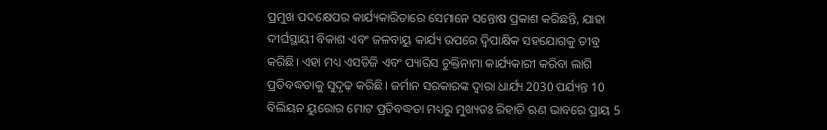ପ୍ରମୁଖ ପଦକ୍ଷେପର କାର୍ଯ୍ୟକାରିତାରେ ସେମାନେ ସନ୍ତୋଷ ପ୍ରକାଶ କରିଛନ୍ତି, ଯାହା ଦୀର୍ଘସ୍ଥାୟୀ ବିକାଶ ଏବଂ ଜଳବାୟୁ କାର୍ଯ୍ୟ ଉପରେ ଦ୍ୱିପାକ୍ଷିକ ସହଯୋଗକୁ ତୀବ୍ର କରିଛି। ଏହା ମଧ୍ୟ ଏସଡିଜି ଏବଂ ପ୍ୟାରିସ ଚୁକ୍ତିନାମା କାର୍ଯ୍ୟକାରୀ କରିବା ଲାଗି ପ୍ରତିବଦ୍ଧତାକୁ ସୁଦୃଢ଼ କରିଛି। ଜର୍ମାନ ସରକାରଙ୍କ ଦ୍ୱାରା ଧାର୍ଯ୍ୟ 2030 ପର୍ଯ୍ୟନ୍ତ 10 ବିଲିୟନ ୟୁରୋର ମୋଟ ପ୍ରତିବଦ୍ଧତା ମଧ୍ୟରୁ ମୁଖ୍ୟତଃ ରିହାତି ଋଣ ଭାବରେ ପ୍ରାୟ 5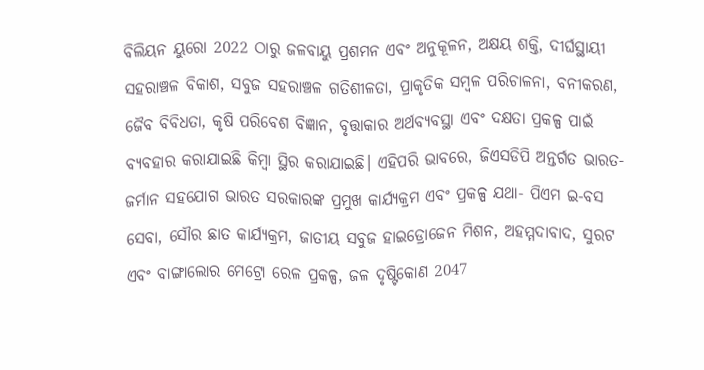ବିଲିୟନ ୟୁରୋ 2022 ଠାରୁ ଜଳବାୟୁ ପ୍ରଶମନ ଏବଂ ଅନୁକୂଳନ, ଅକ୍ଷୟ ଶକ୍ତି, ଦୀର୍ଘସ୍ଥାୟୀ ସହରାଞ୍ଚଳ ବିକାଶ, ସବୁଜ ସହରାଞ୍ଚଳ ଗତିଶୀଳତା, ପ୍ରାକୃତିକ ସମ୍ବଳ ପରିଚାଳନା, ବନୀକରଣ, ଜୈବ ବିବିଧତା, କୃଷି ପରିବେଶ ବିଜ୍ଞାନ, ବୃତ୍ତାକାର ଅର୍ଥବ୍ୟବସ୍ଥା ଏବଂ ଦକ୍ଷତା ପ୍ରକଳ୍ପ ପାଇଁ ବ୍ୟବହାର କରାଯାଇଛି କିମ୍ବା ସ୍ଥିର କରାଯାଇଛି। ଏହିପରି ଭାବରେ, ଜିଏସଡିପି ଅନ୍ତର୍ଗତ ଭାରତ-ଜର୍ମାନ ସହଯୋଗ ଭାରତ ସରକାରଙ୍କ ପ୍ରମୁଖ କାର୍ଯ୍ୟକ୍ରମ ଏବଂ ପ୍ରକଳ୍ପ ଯଥା- ପିଏମ ଇ-ବସ ସେବା, ସୌର ଛାତ କାର୍ଯ୍ୟକ୍ରମ, ଜାତୀୟ ସବୁଜ ହାଇଡ୍ରୋଜେନ ମିଶନ, ଅହମ୍ମଦାବାଦ, ସୁରଟ ଏବଂ ବାଙ୍ଗାଲୋର ମେଟ୍ରୋ ରେଳ ପ୍ରକଳ୍ପ, ଜଳ ଦୃଷ୍ଟିକୋଣ 2047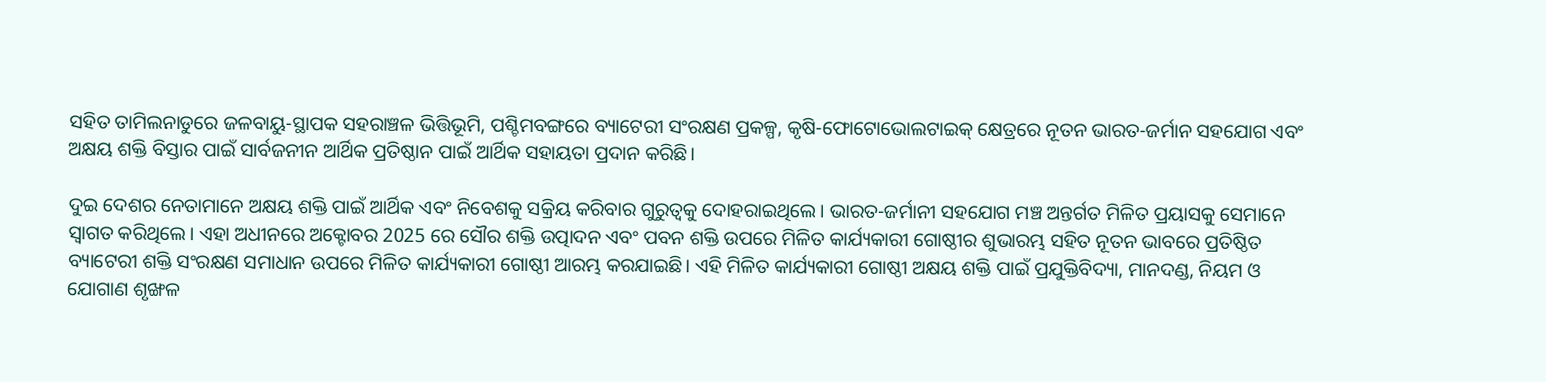ସହିତ ତାମିଲନାଡୁରେ ଜଳବାୟୁ-ସ୍ଥାପକ ସହରାଞ୍ଚଳ ଭିତ୍ତିଭୂମି, ପଶ୍ଚିମବଙ୍ଗରେ ବ୍ୟାଟେରୀ ସଂରକ୍ଷଣ ପ୍ରକଳ୍ପ, କୃଷି-ଫୋଟୋଭୋଲଟାଇକ୍ କ୍ଷେତ୍ରରେ ନୂତନ ଭାରତ-ଜର୍ମାନ ସହଯୋଗ ଏବଂ ଅକ୍ଷୟ ଶକ୍ତି ବିସ୍ତାର ପାଇଁ ସାର୍ବଜନୀନ ଆର୍ଥିକ ପ୍ରତିଷ୍ଠାନ ପାଇଁ ଆର୍ଥିକ ସହାୟତା ପ୍ରଦାନ କରିଛି।

ଦୁଇ ଦେଶର ନେତାମାନେ ଅକ୍ଷୟ ଶକ୍ତି ପାଇଁ ଆର୍ଥିକ ଏବଂ ନିବେଶକୁ ସକ୍ରିୟ କରିବାର ଗୁରୁତ୍ୱକୁ ଦୋହରାଇଥିଲେ। ଭାରତ-ଜର୍ମାନୀ ସହଯୋଗ ମଞ୍ଚ ଅନ୍ତର୍ଗତ ମିଳିତ ପ୍ରୟାସକୁ ସେମାନେ ସ୍ୱାଗତ କରିଥିଲେ। ଏହା ଅଧୀନରେ ଅକ୍ଟୋବର 2025 ରେ ସୌର ଶକ୍ତି ଉତ୍ପାଦନ ଏବଂ ପବନ ଶକ୍ତି ଉପରେ ମିଳିତ କାର୍ଯ୍ୟକାରୀ ଗୋଷ୍ଠୀର ଶୁଭାରମ୍ଭ ସହିତ ନୂତନ ଭାବରେ ପ୍ରତିଷ୍ଠିତ ବ୍ୟାଟେରୀ ଶକ୍ତି ସଂରକ୍ଷଣ ସମାଧାନ ଉପରେ ମିଳିତ କାର୍ଯ୍ୟକାରୀ ଗୋଷ୍ଠୀ ଆରମ୍ଭ କରଯାଇଛି। ଏହି ମିଳିତ କାର୍ଯ୍ୟକାରୀ ଗୋଷ୍ଠୀ ଅକ୍ଷୟ ଶକ୍ତି ପାଇଁ ପ୍ରଯୁକ୍ତିବିଦ୍ୟା, ମାନଦଣ୍ଡ, ନିୟମ ଓ ଯୋଗାଣ ଶୃଙ୍ଖଳ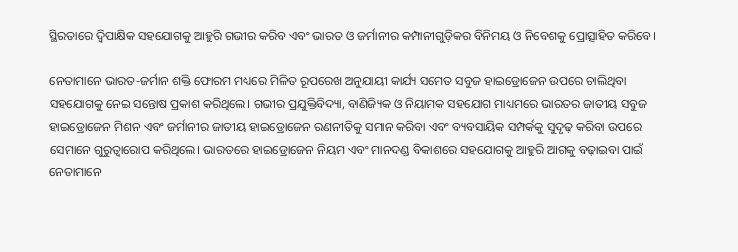ସ୍ଥିରତାରେ ଦ୍ୱିପାକ୍ଷିକ ସହଯୋଗକୁ ଆହୁରି ଗଭୀର କରିବ ଏବଂ ଭାରତ ଓ ଜର୍ମାନୀର କମ୍ପାନୀଗୁଡ଼ିକର ବିନିମୟ ଓ ନିବେଶକୁ ପ୍ରୋତ୍ସାହିତ କରିବେ।

ନେତାମାନେ ଭାରତ-ଜର୍ମାନ ଶକ୍ତି ଫୋରମ ମଧ୍ୟରେ ମିଳିତ ରୂପରେଖ ଅନୁଯାୟୀ କାର୍ଯ୍ୟ ସମେତ ସବୁଜ ହାଇଡ୍ରୋଜେନ ଉପରେ ଚାଲିଥିବା ସହଯୋଗକୁ ନେଇ ସନ୍ତୋଷ ପ୍ରକାଶ କରିଥିଲେ। ଗଭୀର ପ୍ରଯୁକ୍ତିବିଦ୍ୟା, ବାଣିଜ୍ୟିକ ଓ ନିୟାମକ ସହଯୋଗ ମାଧ୍ୟମରେ ଭାରତର ଜାତୀୟ ସବୁଜ ହାଇଡ୍ରୋଜେନ ମିଶନ ଏବଂ ଜର୍ମାନୀର ଜାତୀୟ ହାଇଡ୍ରୋଜେନ ରଣନୀତିକୁ ସମାନ କରିବା ଏବଂ ବ୍ୟବସାୟିକ ସମ୍ପର୍କକୁ ସୁଦୃଢ଼ କରିବା ଉପରେ ସେମାନେ ଗୁରୁତ୍ୱାରୋପ କରିଥିଲେ। ଭାରତରେ ହାଇଡ୍ରୋଜେନ ନିୟମ ଏବଂ ମାନଦଣ୍ଡ ବିକାଶରେ ସହଯୋଗକୁ ଆହୁରି ଆଗକୁ ବଢ଼ାଇବା ପାଇଁ ନେତାମାନେ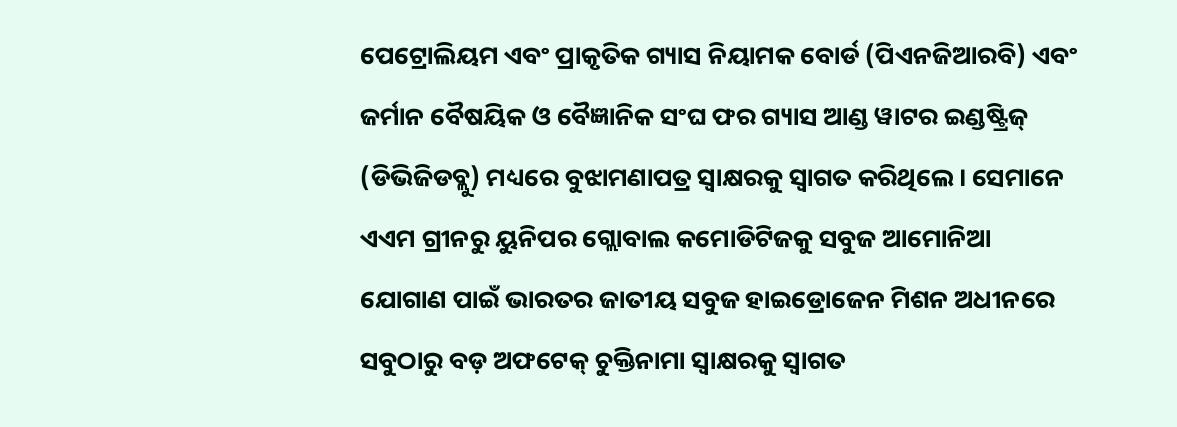ପେଟ୍ରୋଲିୟମ ଏବଂ ପ୍ରାକୃତିକ ଗ୍ୟାସ ନିୟାମକ ବୋର୍ଡ (ପିଏନଜିଆରବି) ଏବଂ ଜର୍ମାନ ବୈଷୟିକ ଓ ବୈଜ୍ଞାନିକ ସଂଘ ଫର ଗ୍ୟାସ ଆଣ୍ଡ ୱାଟର ଇଣ୍ଡଷ୍ଟ୍ରିଜ୍ (ଡିଭିଜିଡବ୍ଲୁ) ମଧ୍ୟରେ ବୁଝାମଣାପତ୍ର ସ୍ୱାକ୍ଷରକୁ ସ୍ୱାଗତ କରିଥିଲେ। ସେମାନେ ଏଏମ ଗ୍ରୀନରୁ ୟୁନିପର ଗ୍ଲୋବାଲ କମୋଡିଟିଜକୁ ସବୁଜ ଆମୋନିଆ ଯୋଗାଣ ପାଇଁ ଭାରତର ଜାତୀୟ ସବୁଜ ହାଇଡ୍ରୋଜେନ ମିଶନ ଅଧୀନରେ ସବୁଠାରୁ ବଡ଼ ଅଫଟେକ୍ ଚୁକ୍ତିନାମା ସ୍ୱାକ୍ଷରକୁ ସ୍ୱାଗତ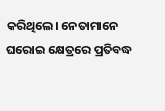କରିଥିଲେ। ନେତାମାନେ ଘରୋଇ କ୍ଷେତ୍ରରେ ପ୍ରତିବଦ୍ଧ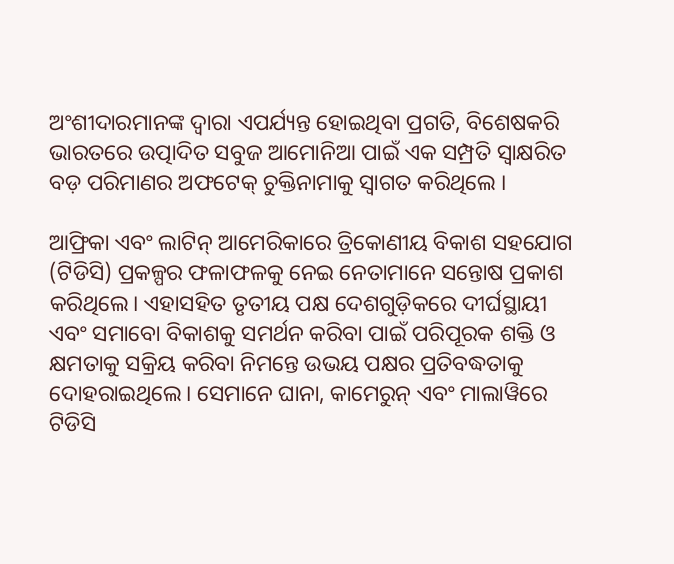ଅଂଶୀଦାରମାନଙ୍କ ଦ୍ୱାରା ଏପର୍ଯ୍ୟନ୍ତ ହୋଇଥିବା ପ୍ରଗତି, ବିଶେଷକରି ଭାରତରେ ଉତ୍ପାଦିତ ସବୁଜ ଆମୋନିଆ ପାଇଁ ଏକ ସମ୍ପ୍ରତି ସ୍ୱାକ୍ଷରିତ ବଡ଼ ପରିମାଣର ଅଫଟେକ୍ ଚୁକ୍ତିନାମାକୁ ସ୍ୱାଗତ କରିଥିଲେ ।

ଆଫ୍ରିକା ଏବଂ ଲାଟିନ୍ ଆମେରିକାରେ ତ୍ରିକୋଣୀୟ ବିକାଶ ସହଯୋଗ (ଟିଡିସି) ପ୍ରକଳ୍ପର ଫଳାଫଳକୁ ନେଇ ନେତାମାନେ ସନ୍ତୋଷ ପ୍ରକାଶ କରିଥିଲେ। ଏହାସହିତ ତୃତୀୟ ପକ୍ଷ ଦେଶଗୁଡ଼ିକରେ ଦୀର୍ଘସ୍ଥାୟୀ ଏବଂ ସମାବୋ ବିକାଶକୁ ସମର୍ଥନ କରିବା ପାଇଁ ପରିପୂରକ ଶକ୍ତି ଓ କ୍ଷମତାକୁ ସକ୍ରିୟ କରିବା ନିମନ୍ତେ ଉଭୟ ପକ୍ଷର ପ୍ରତିବଦ୍ଧତାକୁ ଦୋହରାଇଥିଲେ। ସେମାନେ ଘାନା, କାମେରୁନ୍ ଏବଂ ମାଲାୱିରେ ଟିଡିସି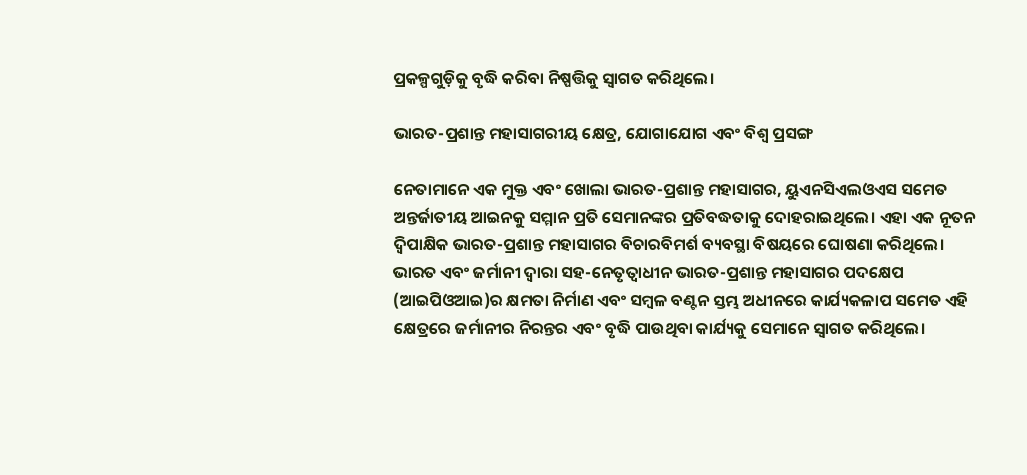ପ୍ରକଳ୍ପଗୁଡ଼ିକୁ ବୃଦ୍ଧି କରିବା ନିଷ୍ପତ୍ତିକୁ ସ୍ୱାଗତ କରିଥିଲେ।

ଭାରତ-ପ୍ରଶାନ୍ତ ମହାସାଗରୀୟ କ୍ଷେତ୍ର, ଯୋଗାଯୋଗ ଏବଂ ବିଶ୍ୱ ପ୍ରସଙ୍ଗ

ନେତାମାନେ ଏକ ମୁକ୍ତ ଏବଂ ଖୋଲା ଭାରତ-ପ୍ରଶାନ୍ତ ମହାସାଗର, ୟୁଏନସିଏଲଓଏସ ସମେତ ଅନ୍ତର୍ଜାତୀୟ ଆଇନକୁ ସମ୍ମାନ ପ୍ରତି ସେମାନଙ୍କର ପ୍ରତିବଦ୍ଧତାକୁ ଦୋହରାଇଥିଲେ। ଏହା ଏକ ନୂତନ ଦ୍ୱିପାକ୍ଷିକ ଭାରତ-ପ୍ରଶାନ୍ତ ମହାସାଗର ବିଚାରବିମର୍ଶ ବ୍ୟବସ୍ଥା ବିଷୟରେ ଘୋଷଣା କରିଥିଲେ। ଭାରତ ଏବଂ ଜର୍ମାନୀ ଦ୍ୱାରା ସହ-ନେତୃତ୍ୱାଧୀନ ଭାରତ-ପ୍ରଶାନ୍ତ ମହାସାଗର ପଦକ୍ଷେପ (ଆଇପିଓଆଇ)ର କ୍ଷମତା ନିର୍ମାଣ ଏବଂ ସମ୍ବଳ ବଣ୍ଟନ ସ୍ତମ୍ଭ ଅଧୀନରେ କାର୍ଯ୍ୟକଳାପ ସମେତ ଏହି କ୍ଷେତ୍ରରେ ଜର୍ମାନୀର ନିରନ୍ତର ଏବଂ ବୃଦ୍ଧି ପାଉଥିବା କାର୍ଯ୍ୟକୁ ସେମାନେ ସ୍ୱାଗତ କରିଥିଲେ।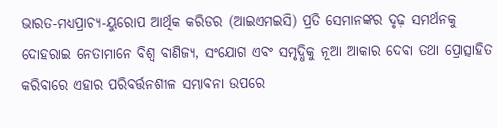ଭାରତ-ମଧ୍ୟପ୍ରାଚ୍ୟ-ୟୁରୋପ ଆର୍ଥିକ କରିଡର (ଆଇଏମଇସି) ପ୍ରତି ସେମାନଙ୍କର ଦୃଢ଼ ସମର୍ଥନକୁ ଦୋହରାଇ ନେତାମାନେ ବିଶ୍ୱ ବାଣିଜ୍ୟ, ସଂଯୋଗ ଏବଂ ସମୃଦ୍ଧିକୁ ନୂଆ ଆକାର ଦେବା ତଥା ପ୍ରୋତ୍ସାହିତ କରିବାରେ ଏହାର ପରିବର୍ତ୍ତନଶୀଳ ସମ୍ଭାବନା ଉପରେ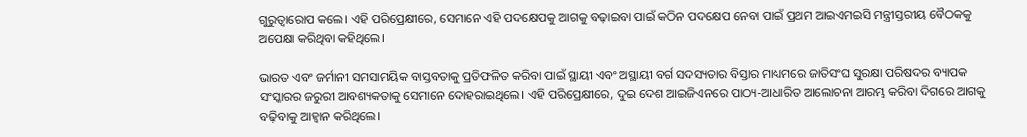ଗୁରୁତ୍ୱାରୋପ କଲେ। ଏହି ପରିପ୍ରେକ୍ଷୀରେ, ସେମାନେ ଏହି ପଦକ୍ଷେପକୁ ଆଗକୁ ବଢ଼ାଇବା ପାଇଁ କଠିନ ପଦକ୍ଷେପ ନେବା ପାଇଁ ପ୍ରଥମ ଆଇଏମଇସି ମନ୍ତ୍ରୀସ୍ତରୀୟ ବୈଠକକୁ ଅପେକ୍ଷା କରିଥିବା କହିଥିଲେ।

ଭାରତ ଏବଂ ଜର୍ମାନୀ ସମସାମୟିକ ବାସ୍ତବତାକୁ ପ୍ରତିଫଳିତ କରିବା ପାଇଁ ସ୍ଥାୟୀ ଏବଂ ଅସ୍ଥାୟୀ ବର୍ଗ ସଦସ୍ୟତାର ବିସ୍ତାର ମାଧ୍ୟମରେ ଜାତିସଂଘ ସୁରକ୍ଷା ପରିଷଦର ବ୍ୟାପକ ସଂସ୍କାରର ଜରୁରୀ ଆବଶ୍ୟକତାକୁ ସେମାନେ ଦୋହରାଇଥିଲେ। ଏହି ପରିପ୍ରେକ୍ଷୀରେ, ଦୁଇ ଦେଶ ଆଇଜିଏନରେ ପାଠ୍ୟ-ଆଧାରିତ ଆଲୋଚନା ଆରମ୍ଭ କରିବା ଦିଗରେ ଆଗକୁ ବଢ଼ିବାକୁ ଆହ୍ୱାନ କରିଥିଲେ।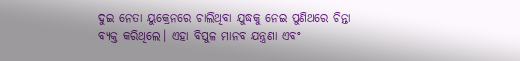ଦୁଇ ନେତା ୟୁକ୍ରେନରେ ଚାଲିଥିବା ଯୁଦ୍ଧକୁ ନେଇ ପୁଣିଥରେ ଚିନ୍ତା ବ୍ୟକ୍ତ କରିଥିଲେ। ଏହା ବିପୁଳ ମାନବ ଯନ୍ତ୍ରଣା ଏବଂ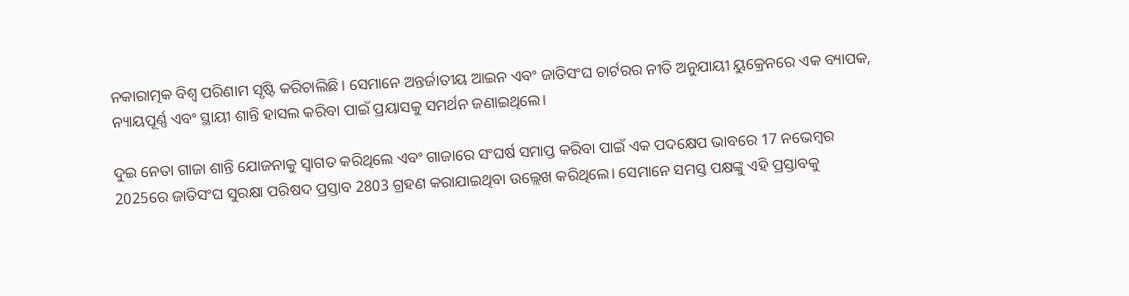ନକାରାତ୍ମକ ବିଶ୍ୱ ପରିଣାମ ସୃଷ୍ଟି କରିଚାଲିଛି। ସେମାନେ ଅନ୍ତର୍ଜାତୀୟ ଆଇନ ଏବଂ ଜାତିସଂଘ ଚାର୍ଟରର ନୀତି ଅନୁଯାୟୀ ୟୁକ୍ରେନରେ ଏକ ବ୍ୟାପକ, ନ୍ୟାୟପୂର୍ଣ୍ଣ ଏବଂ ସ୍ଥାୟୀ ଶାନ୍ତି ହାସଲ କରିବା ପାଇଁ ପ୍ରୟାସକୁ ସମର୍ଥନ ଜଣାଇଥିଲେ।

ଦୁଇ ନେତା ଗାଜା ଶାନ୍ତି ଯୋଜନାକୁ ସ୍ୱାଗତ କରିଥିଲେ ଏବଂ ଗାଜାରେ ସଂଘର୍ଷ ସମାପ୍ତ କରିବା ପାଇଁ ଏକ ପଦକ୍ଷେପ ଭାବରେ 17 ନଭେମ୍ବର 2025ରେ ଜାତିସଂଘ ସୁରକ୍ଷା ପରିଷଦ ପ୍ରସ୍ତାବ 2803 ଗ୍ରହଣ କରାଯାଇଥିବା ଉଲ୍ଲେଖ କରିଥିଲେ। ସେମାନେ ସମସ୍ତ ପକ୍ଷଙ୍କୁ ଏହି ପ୍ରସ୍ତାବକୁ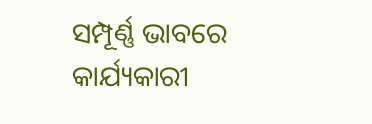ସମ୍ପୂର୍ଣ୍ଣ ଭାବରେ କାର୍ଯ୍ୟକାରୀ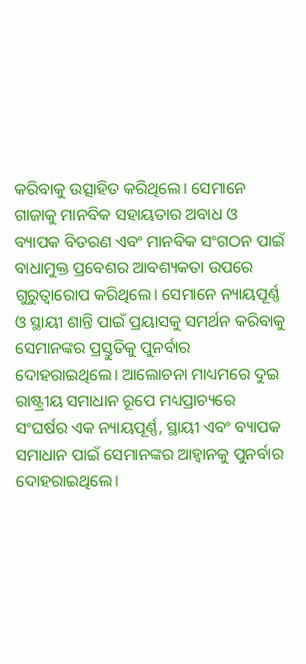କରିବାକୁ ଉତ୍ସାହିତ କରିଥିଲେ। ସେମାନେ ଗାଜାକୁ ମାନବିକ ସହାୟତାର ଅବାଧ ଓ ବ୍ୟାପକ ବିତରଣ ଏବଂ ମାନବିକ ସଂଗଠନ ପାଇଁ ବାଧାମୁକ୍ତ ପ୍ରବେଶର ଆବଶ୍ୟକତା ଉପରେ ଗୁରୁତ୍ୱାରୋପ କରିଥିଲେ। ସେମାନେ ନ୍ୟାୟପୂର୍ଣ୍ଣ ଓ ସ୍ଥାୟୀ ଶାନ୍ତି ପାଇଁ ପ୍ରୟାସକୁ ସମର୍ଥନ କରିବାକୁ ସେମାନଙ୍କର ପ୍ରସ୍ତୁତିକୁ ପୁନର୍ବାର ଦୋହରାଇଥିଲେ। ଆଲୋଚନା ମାଧ୍ୟମରେ ଦୁଇ ରାଷ୍ଟ୍ରୀୟ ସମାଧାନ ରୂପେ ମଧ୍ୟପ୍ରାଚ୍ୟରେ ସଂଘର୍ଷର ଏକ ନ୍ୟାୟପୂର୍ଣ୍ଣ, ସ୍ଥାୟୀ ଏବଂ ବ୍ୟାପକ ସମାଧାନ ପାଇଁ ସେମାନଙ୍କର ଆହ୍ୱାନକୁ ପୁନର୍ବାର ଦୋହରାଇଥିଲେ।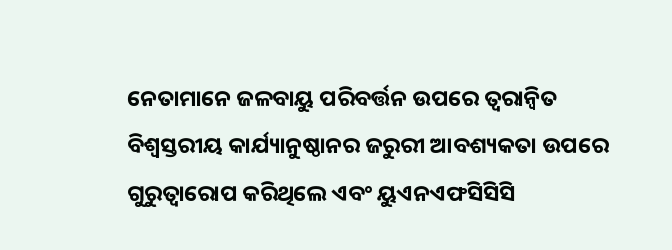ନେତାମାନେ ଜଳବାୟୁ ପରିବର୍ତ୍ତନ ଉପରେ ତ୍ୱରାନ୍ୱିତ ବିଶ୍ୱସ୍ତରୀୟ କାର୍ଯ୍ୟାନୁଷ୍ଠାନର ଜରୁରୀ ଆବଶ୍ୟକତା ଉପରେ ଗୁରୁତ୍ୱାରୋପ କରିଥିଲେ ଏବଂ ୟୁଏନଏଫସିସିସି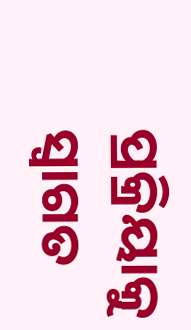ପ୍ରକ୍ରିୟାକୁ ସ୍ୱାଗତ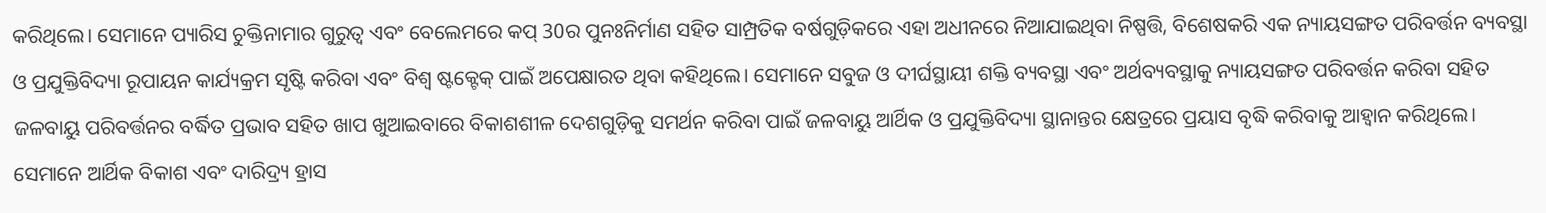କରିଥିଲେ। ସେମାନେ ପ୍ୟାରିସ ଚୁକ୍ତିନାମାର ଗୁରୁତ୍ୱ ଏବଂ ବେଲେମରେ କପ୍‌ 30ର ପୁନଃନିର୍ମାଣ ସହିତ ସାମ୍ପ୍ରତିକ ବର୍ଷଗୁଡ଼ିକରେ ଏହା ଅଧୀନରେ ନିଆଯାଇଥିବା ନିଷ୍ପତ୍ତି, ବିଶେଷକରି ଏକ ନ୍ୟାୟସଙ୍ଗତ ପରିବର୍ତ୍ତନ ବ୍ୟବସ୍ଥା ଓ ପ୍ରଯୁକ୍ତିବିଦ୍ୟା ରୂପାୟନ କାର୍ଯ୍ୟକ୍ରମ ସୃଷ୍ଟି କରିବା ଏବଂ ବିଶ୍ୱ ଷ୍ଟକ୍ଟେକ୍ ପାଇଁ ଅପେକ୍ଷାରତ ଥିବା କହିଥିଲେ। ସେମାନେ ସବୁଜ ଓ ଦୀର୍ଘସ୍ଥାୟୀ ଶକ୍ତି ବ୍ୟବସ୍ଥା ଏବଂ ଅର୍ଥବ୍ୟବସ୍ଥାକୁ ନ୍ୟାୟସଙ୍ଗତ ପରିବର୍ତ୍ତନ କରିବା ସହିତ ଜଳବାୟୁ ପରିବର୍ତ୍ତନର ବର୍ଦ୍ଧିତ ପ୍ରଭାବ ସହିତ ଖାପ ଖୁଆଇବାରେ ବିକାଶଶୀଳ ଦେଶଗୁଡ଼ିକୁ ସମର୍ଥନ କରିବା ପାଇଁ ଜଳବାୟୁ ଆର୍ଥିକ ଓ ପ୍ରଯୁକ୍ତିବିଦ୍ୟା ସ୍ଥାନାନ୍ତର କ୍ଷେତ୍ରରେ ପ୍ରୟାସ ବୃଦ୍ଧି କରିବାକୁ ଆହ୍ୱାନ କରିଥିଲେ। ସେମାନେ ଆର୍ଥିକ ବିକାଶ ଏବଂ ଦାରିଦ୍ର୍ୟ ହ୍ରାସ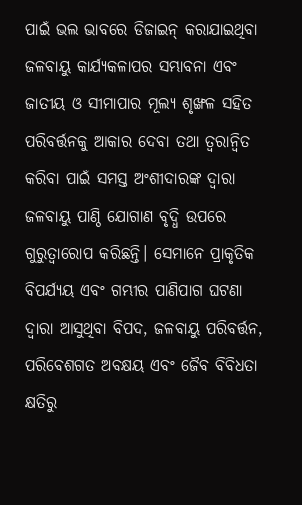ପାଇଁ ଭଲ ଭାବରେ ଡିଜାଇନ୍ କରାଯାଇଥିବା ଜଳବାୟୁ କାର୍ଯ୍ୟକଳାପର ସମ୍ଭାବନା ଏବଂ ଜାତୀୟ ଓ ସୀମାପାର ମୂଲ୍ୟ ଶୃଙ୍ଖଳ ସହିତ ପରିବର୍ତ୍ତନକୁ ଆକାର ଦେବା ତଥା ତ୍ୱରାନ୍ୱିତ କରିବା ପାଇଁ ସମସ୍ତ ଅଂଶୀଦାରଙ୍କ ଦ୍ୱାରା ଜଳବାୟୁ ପାଣ୍ଠି ଯୋଗାଣ ବୃଦ୍ଧି ଉପରେ ଗୁରୁତ୍ୱାରୋପ କରିଛନ୍ତି। ସେମାନେ ପ୍ରାକୃତିକ ବିପର୍ଯ୍ୟୟ ଏବଂ ଗମ୍ଭୀର ପାଣିପାଗ ଘଟଣା ଦ୍ୱାରା ଆସୁଥିବା ବିପଦ, ଜଳବାୟୁ ପରିବର୍ତ୍ତନ, ପରିବେଶଗତ ଅବକ୍ଷୟ ଏବଂ ଜୈବ ବିବିଧତା କ୍ଷତିରୁ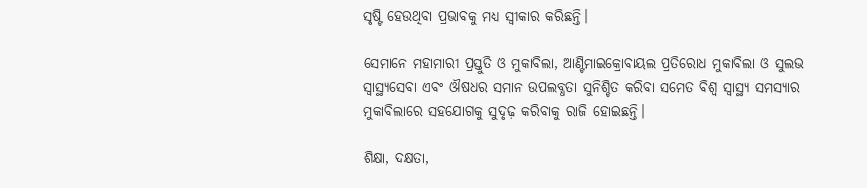ସୃଷ୍ଟି ହେଉଥିବା ପ୍ରଭାବକୁ ମଧ୍ୟ ସ୍ୱୀକାର କରିଛନ୍ତି।

ସେମାନେ ମହାମାରୀ ପ୍ରସ୍ତୁତି ଓ ମୁକାବିଲା, ଆଣ୍ଟିମାଇକ୍ରୋବାୟଲ ପ୍ରତିରୋଧ ମୁକାବିଲା ଓ ସୁଲଭ ସ୍ୱାସ୍ଥ୍ୟସେବା ଏବଂ ଔଷଧର ସମାନ ଉପଲବ୍ଧତା ସୁନିଶ୍ଚିତ କରିବା ସମେତ ବିଶ୍ୱ ସ୍ୱାସ୍ଥ୍ୟ ସମସ୍ୟାର ମୁକାବିଲାରେ ସହଯୋଗକୁ ସୁଦୃଢ଼ କରିବାକୁ ରାଜି ହୋଇଛନ୍ତି।

ଶିକ୍ଷା, ଦକ୍ଷତା,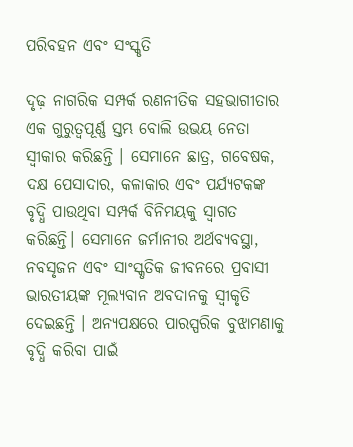ପରିବହନ ଏବଂ ସଂସ୍କୃତି

ଦୃଢ଼ ନାଗରିକ ସମ୍ପର୍କ ରଣନୀତିକ ସହଭାଗୀତାର ଏକ ଗୁରୁତ୍ୱପୂର୍ଣ୍ଣ ସ୍ତମ୍ଭ ବୋଲି ଉଭୟ ନେତା ସ୍ୱୀକାର କରିଛନ୍ତି । ସେମାନେ ଛାତ୍ର, ଗବେଷକ, ଦକ୍ଷ ପେସାଦାର, କଳାକାର ଏବଂ ପର୍ଯ୍ୟଟକଙ୍କ ବୃଦ୍ଧି ପାଉଥିବା ସମ୍ପର୍କ ବିନିମୟକୁ ସ୍ୱାଗତ କରିଛନ୍ତି। ସେମାନେ ଜର୍ମାନୀର ଅର୍ଥବ୍ୟବସ୍ଥା, ନବସୃଜନ ଏବଂ ସାଂସ୍କୃତିକ ଜୀବନରେ ପ୍ରବାସୀ ଭାରତୀୟଙ୍କ ମୂଲ୍ୟବାନ ଅବଦାନକୁ ସ୍ୱୀକୃତି ଦେଇଛନ୍ତି । ଅନ୍ୟପକ୍ଷରେ ପାରସ୍ପରିକ ବୁଝାମଣାକୁ ବୃଦ୍ଧି କରିବା ପାଇଁ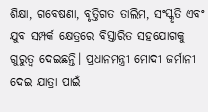ଶିକ୍ଷା, ଗବେଷଣା, ବୃତ୍ତିଗତ ତାଲିମ, ସଂସ୍କୃତି ଏବଂ ଯୁବ ସମ୍ପର୍କ କ୍ଷେତ୍ରରେ ବିସ୍ତାରିତ ସହଯୋଗକୁ ଗୁରୁତ୍ୱ ଦେଇଛନ୍ତି। ପ୍ରଧାନମନ୍ତ୍ରୀ ମୋଦୀ ଜର୍ମାନୀ ଦେଇ ଯାତ୍ରା ପାଇଁ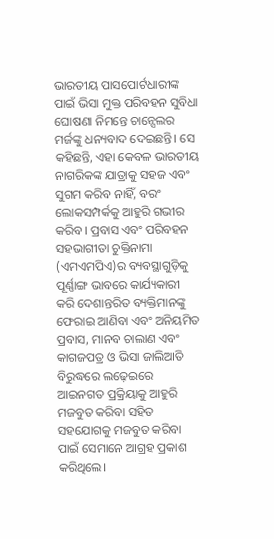ଭାରତୀୟ ପାସପୋର୍ଟଧାରୀଙ୍କ ପାଇଁ ଭିସା ମୁକ୍ତ ପରିବହନ ସୁବିଧା ଘୋଷଣା ନିମନ୍ତେ ଚାନ୍ସେଲର ମର୍ଜଙ୍କୁ ଧନ୍ୟବାଦ ଦେଇଛନ୍ତି। ସେ କହିଛନ୍ତି, ଏହା କେବଳ ଭାରତୀୟ ନାଗରିକଙ୍କ ଯାତ୍ରାକୁ ସହଜ ଏବଂ ସୁଗମ କରିବ ନାହିଁ, ବରଂ ଲୋକସମ୍ପର୍କକୁ ଆହୁରି ଗଭୀର କରିବ। ପ୍ରବାସ ଏବଂ ପରିବହନ ସହଭାଗୀତା ଚୁକ୍ତିନାମା (ଏମଏମପିଏ)ର ବ୍ୟବସ୍ଥାଗୁଡ଼ିକୁ ପୂର୍ଣ୍ଣାଙ୍ଗ ଭାବରେ କାର୍ଯ୍ୟକାରୀ କରି ଦେଶାନ୍ତରିତ ବ୍ୟକ୍ତିମାନଙ୍କୁ ଫେରାଇ ଆଣିବା ଏବଂ ଅନିୟମିତ ପ୍ରବାସ, ମାନବ ଚାଲାଣ ଏବଂ କାଗଜପତ୍ର ଓ ଭିସା ଜାଲିଆତି ବିରୁଦ୍ଧରେ ଲଢ଼େଇରେ ଆଇନଗତ ପ୍ରକ୍ରିୟାକୁ ଆହୁରି ମଜବୁତ କରିବା ସହିତ ସହଯୋଗକୁ ମଜବୁତ କରିବା ପାଇଁ ସେମାନେ ଆଗ୍ରହ ପ୍ରକାଶ କରିଥିଲେ।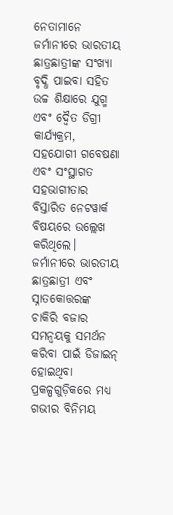ନେତାମାନେ ଜର୍ମାନୀରେ ଭାରତୀୟ ଛାତ୍ରଛାତ୍ରୀଙ୍କ ସଂଖ୍ୟା ବୃଦ୍ଧି ପାଇବା ସହିତ ଉଚ୍ଚ ଶିକ୍ଷାରେ ଯୁଗ୍ମ ଏବଂ ଦ୍ୱୈତ ଡିଗ୍ରୀ କାର୍ଯ୍ୟକ୍ରମ, ସହଯୋଗୀ ଗବେଷଣା ଏବଂ ସଂସ୍ଥାଗତ ସହଭାଗୀତାର ବିସ୍ତାରିତ ନେଟୱାର୍କ ବିଷୟରେ ଉଲ୍ଲେଖ କରିଥିଲେ। ଜର୍ମାନୀରେ ଭାରତୀୟ ଛାତ୍ରଛାତ୍ରୀ ଏବଂ ସ୍ନାତକୋତ୍ତରଙ୍କ ଚାକିରି ବଜାର ସମନ୍ୱୟକୁ ସମର୍ଥନ କରିବା ପାଇଁ ଡିଜାଇନ୍ ହୋଇଥିବା ପ୍ରକଳ୍ପଗୁଡ଼ିକରେ ମଧ୍ୟ ଗଭୀର ବିନିମୟ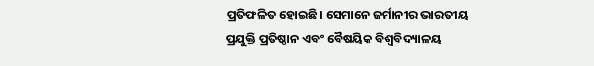ପ୍ରତିଫଳିତ ହୋଇଛି। ସେମାନେ ଜର୍ମାନୀର ଭାରତୀୟ ପ୍ରଯୁକ୍ତି ପ୍ରତିଷ୍ଠାନ ଏବଂ ବୈଷୟିକ ବିଶ୍ୱବିଦ୍ୟାଳୟ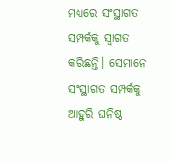ମଧ୍ୟରେ ସଂସ୍ଥାଗତ ସମ୍ପର୍କକୁ ସ୍ୱାଗତ କରିଛନ୍ତି। ସେମାନେ ସଂସ୍ଥାଗତ ସମ୍ପର୍କକୁ ଆହୁରି ଘନିଷ୍ଠ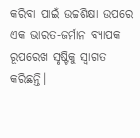କରିବା ପାଇଁ ଉଚ୍ଚଶିକ୍ଷା ଉପରେ ଏକ ଭାରତ-ଜର୍ମାନ ବ୍ୟାପକ ରୂପରେଖ ସୃଷ୍ଟିକୁ ସ୍ୱାଗତ କରିଛନ୍ତି।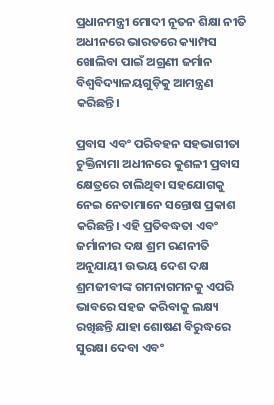ପ୍ରଧାନମନ୍ତ୍ରୀ ମୋଦୀ ନୂତନ ଶିକ୍ଷା ନୀତି ଅଧୀନରେ ଭାରତରେ କ୍ୟାମ୍ପସ ଖୋଲିବା ପାଇଁ ଅଗ୍ରଣୀ ଜର୍ମାନ ବିଶ୍ୱବିଦ୍ୟାଳୟଗୁଡ଼ିକୁ ଆମନ୍ତ୍ରଣ କରିଛନ୍ତି।

ପ୍ରବାସ ଏବଂ ପରିବହନ ସହଭାଗୀତା ଚୁକ୍ତିନାମା ଅଧୀନରେ କୁଶଳୀ ପ୍ରବାସ କ୍ଷେତ୍ରରେ ଚାଲିଥିବା ସହଯୋଗକୁ ନେଇ ନେତାମାନେ ସନ୍ତୋଷ ପ୍ରକାଶ କରିଛନ୍ତି। ଏହି ପ୍ରତିବଦ୍ଧତା ଏବଂ ଜର୍ମାନୀର ଦକ୍ଷ ଶ୍ରମ ରଣନୀତି ଅନୁଯାୟୀ ଉଭୟ ଦେଶ ଦକ୍ଷ ଶ୍ରମଜୀବୀଙ୍କ ଗମନାଗମନକୁ ଏପରି ଭାବରେ ସହଜ କରିବାକୁ ଲକ୍ଷ୍ୟ ରଖିଛନ୍ତି ଯାହା ଶୋଷଣ ବିରୁଦ୍ଧରେ ସୁରକ୍ଷା ଦେବା ଏବଂ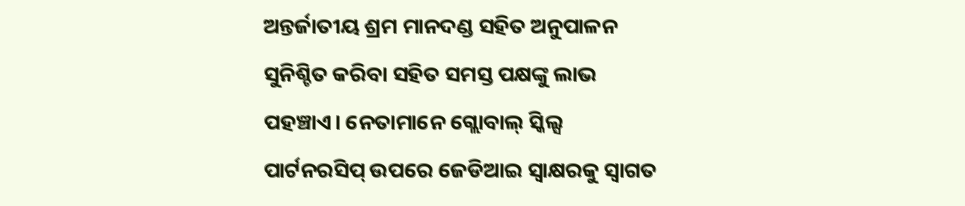ଅନ୍ତର୍ଜାତୀୟ ଶ୍ରମ ମାନଦଣ୍ଡ ସହିତ ଅନୁପାଳନ ସୁନିଶ୍ଚିତ କରିବା ସହିତ ସମସ୍ତ ପକ୍ଷଙ୍କୁ ଲାଭ ପହଞ୍ଚାଏ। ନେତାମାନେ ଗ୍ଲୋବାଲ୍ ସ୍କିଲ୍ସ ପାର୍ଟନରସିପ୍ ଉପରେ ଜେଡିଆଇ ସ୍ୱାକ୍ଷରକୁ ସ୍ୱାଗତ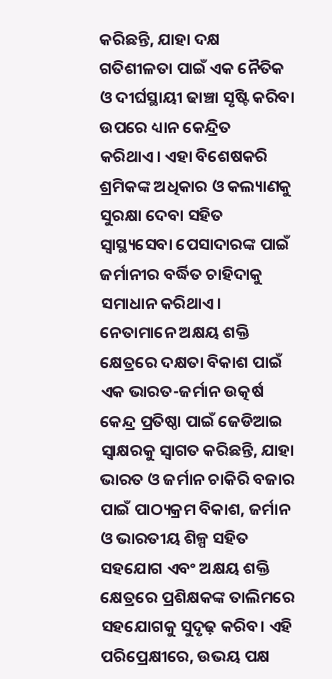କରିଛନ୍ତି, ଯାହା ଦକ୍ଷ ଗତିଶୀଳତା ପାଇଁ ଏକ ନୈତିକ ଓ ଦୀର୍ଘସ୍ଥାୟୀ ଢାଞ୍ଚା ସୃଷ୍ଟି କରିବା ଉପରେ ଧ୍ୟାନ କେନ୍ଦ୍ରିତ କରିଥାଏ। ଏହା ବିଶେଷକରି ଶ୍ରମିକଙ୍କ ଅଧିକାର ଓ କଲ୍ୟାଣକୁ ସୁରକ୍ଷା ଦେବା ସହିତ ସ୍ୱାସ୍ଥ୍ୟସେବା ପେସାଦାରଙ୍କ ପାଇଁ ଜର୍ମାନୀର ବର୍ଦ୍ଧିତ ଚାହିଦାକୁ ସମାଧାନ କରିଥାଏ। ନେତାମାନେ ଅକ୍ଷୟ ଶକ୍ତି କ୍ଷେତ୍ରରେ ଦକ୍ଷତା ବିକାଶ ପାଇଁ ଏକ ଭାରତ-ଜର୍ମାନ ଉତ୍କର୍ଷ କେନ୍ଦ୍ର ପ୍ରତିଷ୍ଠା ପାଇଁ ଜେଡିଆଇ ସ୍ୱାକ୍ଷରକୁ ସ୍ୱାଗତ କରିଛନ୍ତି, ଯାହା ଭାରତ ଓ ଜର୍ମାନ ଚାକିରି ବଜାର ପାଇଁ ପାଠ୍ୟକ୍ରମ ବିକାଶ, ଜର୍ମାନ ଓ ଭାରତୀୟ ଶିଳ୍ପ ସହିତ ସହଯୋଗ ଏବଂ ଅକ୍ଷୟ ଶକ୍ତି କ୍ଷେତ୍ରରେ ପ୍ରଶିକ୍ଷକଙ୍କ ତାଲିମରେ ସହଯୋଗକୁ ସୁଦୃଢ଼ କରିବ। ଏହି ପରିପ୍ରେକ୍ଷୀରେ, ଉଭୟ ପକ୍ଷ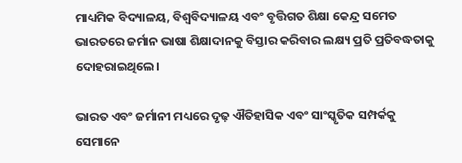ମାଧ୍ୟମିକ ବିଦ୍ୟାଳୟ, ବିଶ୍ୱବିଦ୍ୟାଳୟ ଏବଂ ବୃତ୍ତିଗତ ଶିକ୍ଷା କେନ୍ଦ୍ର ସମେତ ଭାରତରେ ଜର୍ମାନ ଭାଷା ଶିକ୍ଷାଦାନକୁ ବିସ୍ତାର କରିବାର ଲକ୍ଷ୍ୟ ପ୍ରତି ପ୍ରତିବଦ୍ଧତାକୁ ଦୋହରାଇଥିଲେ।

ଭାରତ ଏବଂ ଜର୍ମାନୀ ମଧ୍ୟରେ ଦୃଢ଼ ଐତିହାସିକ ଏବଂ ସାଂସ୍କୃତିକ ସମ୍ପର୍କକୁ ସେମାନେ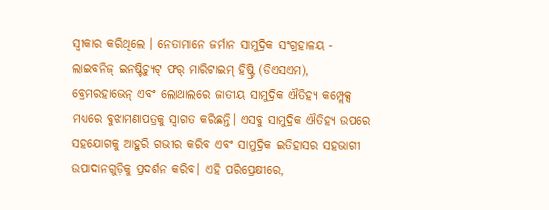ସ୍ୱୀକାର କରିଥିଲେ । ନେତାମାନେ ଜର୍ମାନ ସାମୁଦ୍ରିକ ସଂଗ୍ରହାଳୟ - ଲାଇବନିଜ୍ ଇନଷ୍ଟିଚ୍ୟୁଟ୍ ଫର୍ ମାରିଟାଇମ୍ ହିଷ୍ଟ୍ରି (ଡିଏସଏମ), ବ୍ରେମରହାଭେନ୍ ଏବଂ ଲୋଥାଲରେ ଜାତୀୟ ସାମୁଦ୍ରିକ ଐତିହ୍ୟ କମ୍ପ୍ଲେକ୍ସ ମଧ୍ୟରେ ବୁଝାମଣାପତ୍ରକୁ ସ୍ୱାଗତ କରିଛନ୍ତି। ଏସବୁ ସାମୁଦ୍ରିକ ଐତିହ୍ୟ ଉପରେ ସହଯୋଗକୁ ଆହୁରି ଗଭୀର କରିବ ଏବଂ ସାମୁଦ୍ରିକ ଇତିହାସର ସହଭାଗୀ ଉପାଦାନଗୁଡ଼ିକୁ ପ୍ରଦର୍ଶନ କରିବ। ଏହି ପରିପ୍ରେକ୍ଷୀରେ,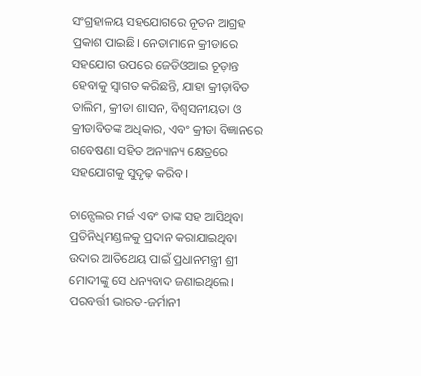ସଂଗ୍ରହାଳୟ ସହଯୋଗରେ ନୂତନ ଆଗ୍ରହ ପ୍ରକାଶ ପାଇଛି। ନେତାମାନେ କ୍ରୀଡାରେ ସହଯୋଗ ଉପରେ ଜେଡିଓଆଇ ଚୂଡ଼ାନ୍ତ ହେବାକୁ ସ୍ୱାଗତ କରିଛନ୍ତି, ଯାହା କ୍ରୀଡ଼ାବିତ ତାଲିମ, କ୍ରୀଡା ଶାସନ, ବିଶ୍ୱସନୀୟତା ଓ କ୍ରୀଡାବିତଙ୍କ ଅଧିକାର, ଏବଂ କ୍ରୀଡା ବିଜ୍ଞାନରେ ଗବେଷଣା ସହିତ ଅନ୍ୟାନ୍ୟ କ୍ଷେତ୍ରରେ ସହଯୋଗକୁ ସୁଦୃଢ଼ କରିବ।

ଚାନ୍ସେଲର ମର୍ଜ ଏବଂ ତାଙ୍କ ସହ ଆସିଥିବା ପ୍ରତିନିଧିମଣ୍ଡଳକୁ ପ୍ରଦାନ କରାଯାଇଥିବା ଉଦାର ଆତିଥେୟ ପାଇଁ ପ୍ରଧାନମନ୍ତ୍ରୀ ଶ୍ରୀ ମୋଦୀଙ୍କୁ ସେ ଧନ୍ୟବାଦ ଜଣାଇଥିଲେ। ପରବର୍ତ୍ତୀ ଭାରତ-ଜର୍ମାନୀ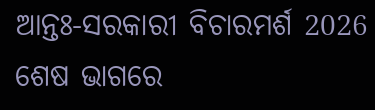ଆନ୍ତଃ-ସରକାରୀ ବିଚାରମର୍ଶ 2026 ଶେଷ ଭାଗରେ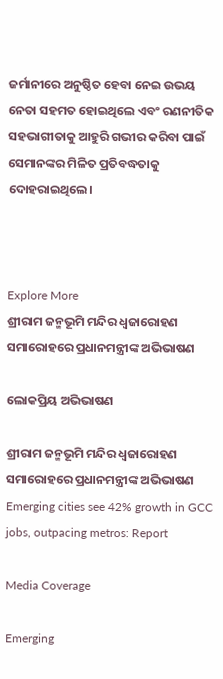ଜର୍ମାନୀରେ ଅନୁଷ୍ଠିତ ହେବା ନେଇ ଉଭୟ ନେତା ସହମତ ହୋଇଥିଲେ ଏବଂ ରଣନୀତିକ ସହଭାଗୀତାକୁ ଆହୁରି ଗଭୀର କରିବା ପାଇଁ ସେମାନଙ୍କର ମିଳିତ ପ୍ରତିବଦ୍ଧତାକୁ ଦୋହରାଇଥିଲେ।



Explore More
ଶ୍ରୀରାମ ଜନ୍ମଭୂମି ମନ୍ଦିର ଧ୍ଵଜାରୋହଣ ସମାରୋହରେ ପ୍ରଧାନମନ୍ତ୍ରୀଙ୍କ ଅଭିଭାଷଣ

ଲୋକପ୍ରିୟ ଅଭିଭାଷଣ

ଶ୍ରୀରାମ ଜନ୍ମଭୂମି ମନ୍ଦିର ଧ୍ଵଜାରୋହଣ ସମାରୋହରେ ପ୍ରଧାନମନ୍ତ୍ରୀଙ୍କ ଅଭିଭାଷଣ
Emerging cities see 42% growth in GCC jobs, outpacing metros: Report

Media Coverage

Emerging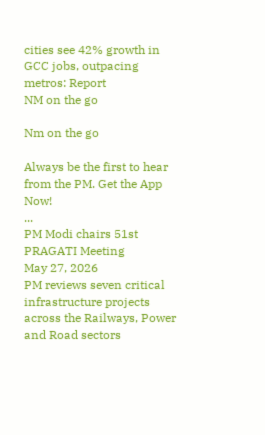cities see 42% growth in GCC jobs, outpacing metros: Report
NM on the go

Nm on the go

Always be the first to hear from the PM. Get the App Now!
...
PM Modi chairs 51st PRAGATI Meeting
May 27, 2026
PM reviews seven critical infrastructure projects across the Railways, Power and Road sectors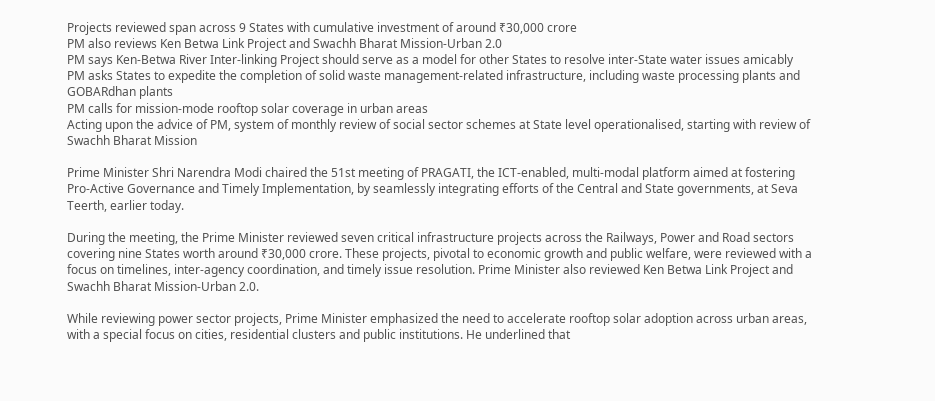Projects reviewed span across 9 States with cumulative investment of around ₹30,000 crore
PM also reviews Ken Betwa Link Project and Swachh Bharat Mission-Urban 2.0
PM says Ken-Betwa River Inter-linking Project should serve as a model for other States to resolve inter-State water issues amicably
PM asks States to expedite the completion of solid waste management-related infrastructure, including waste processing plants and GOBARdhan plants
PM calls for mission-mode rooftop solar coverage in urban areas
Acting upon the advice of PM, system of monthly review of social sector schemes at State level operationalised, starting with review of Swachh Bharat Mission

Prime Minister Shri Narendra Modi chaired the 51st meeting of PRAGATI, the ICT-enabled, multi-modal platform aimed at fostering Pro-Active Governance and Timely Implementation, by seamlessly integrating efforts of the Central and State governments, at Seva Teerth, earlier today.

During the meeting, the Prime Minister reviewed seven critical infrastructure projects across the Railways, Power and Road sectors covering nine States worth around ₹30,000 crore. These projects, pivotal to economic growth and public welfare, were reviewed with a focus on timelines, inter-agency coordination, and timely issue resolution. Prime Minister also reviewed Ken Betwa Link Project and Swachh Bharat Mission-Urban 2.0.

While reviewing power sector projects, Prime Minister emphasized the need to accelerate rooftop solar adoption across urban areas, with a special focus on cities, residential clusters and public institutions. He underlined that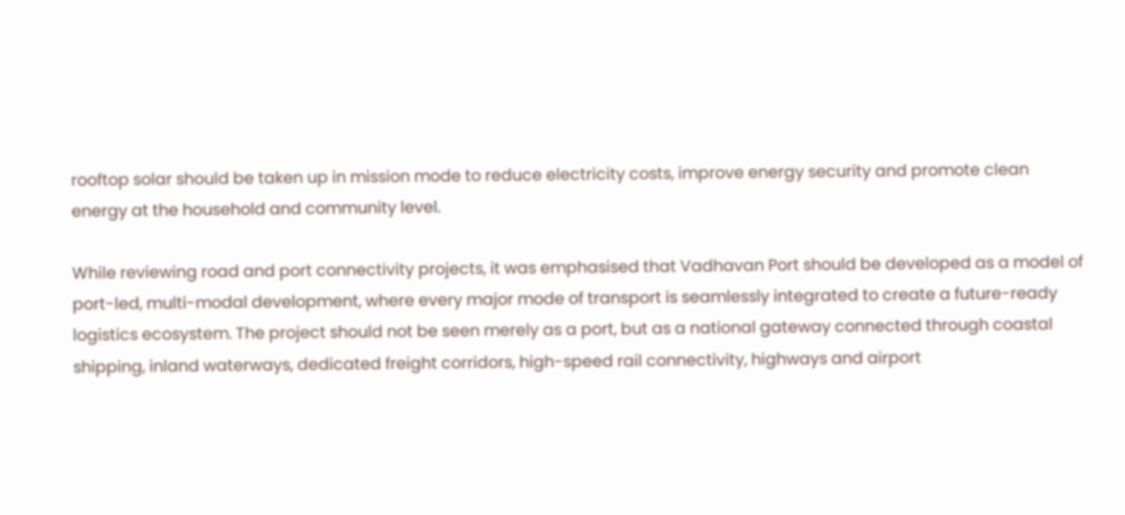rooftop solar should be taken up in mission mode to reduce electricity costs, improve energy security and promote clean energy at the household and community level.

While reviewing road and port connectivity projects, it was emphasised that Vadhavan Port should be developed as a model of port-led, multi-modal development, where every major mode of transport is seamlessly integrated to create a future-ready logistics ecosystem. The project should not be seen merely as a port, but as a national gateway connected through coastal shipping, inland waterways, dedicated freight corridors, high-speed rail connectivity, highways and airport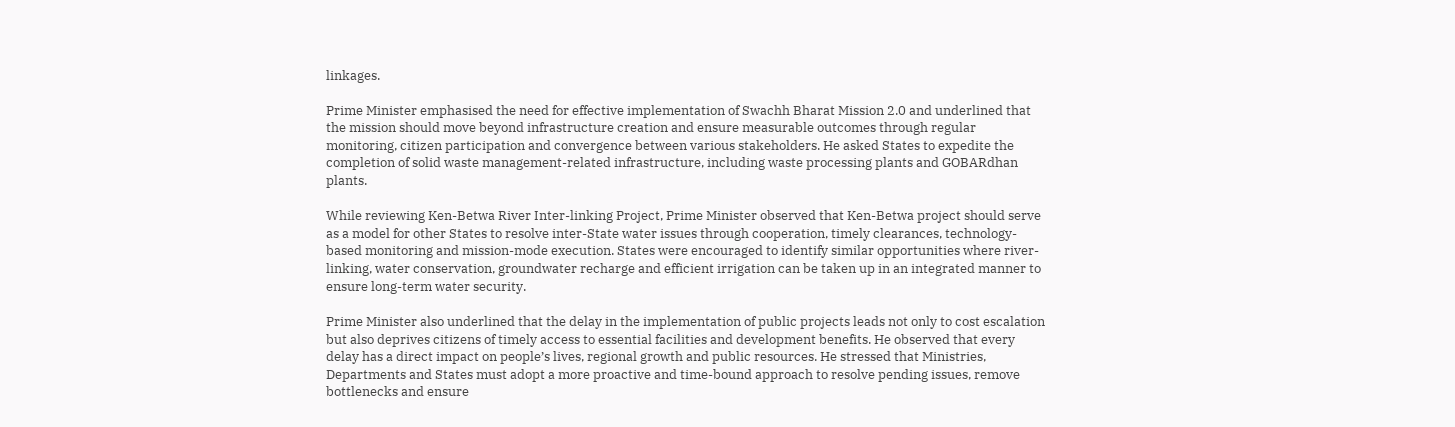linkages.

Prime Minister emphasised the need for effective implementation of Swachh Bharat Mission 2.0 and underlined that the mission should move beyond infrastructure creation and ensure measurable outcomes through regular monitoring, citizen participation and convergence between various stakeholders. He asked States to expedite the completion of solid waste management-related infrastructure, including waste processing plants and GOBARdhan plants.

While reviewing Ken-Betwa River Inter-linking Project, Prime Minister observed that Ken-Betwa project should serve as a model for other States to resolve inter-State water issues through cooperation, timely clearances, technology-based monitoring and mission-mode execution. States were encouraged to identify similar opportunities where river-linking, water conservation, groundwater recharge and efficient irrigation can be taken up in an integrated manner to ensure long-term water security.

Prime Minister also underlined that the delay in the implementation of public projects leads not only to cost escalation but also deprives citizens of timely access to essential facilities and development benefits. He observed that every delay has a direct impact on people’s lives, regional growth and public resources. He stressed that Ministries, Departments and States must adopt a more proactive and time-bound approach to resolve pending issues, remove bottlenecks and ensure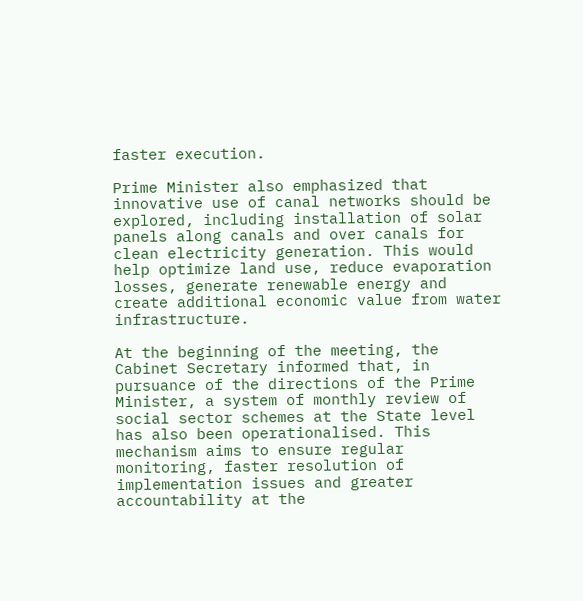faster execution.

Prime Minister also emphasized that innovative use of canal networks should be explored, including installation of solar panels along canals and over canals for clean electricity generation. This would help optimize land use, reduce evaporation losses, generate renewable energy and create additional economic value from water infrastructure.

At the beginning of the meeting, the Cabinet Secretary informed that, in pursuance of the directions of the Prime Minister, a system of monthly review of social sector schemes at the State level has also been operationalised. This mechanism aims to ensure regular monitoring, faster resolution of implementation issues and greater accountability at the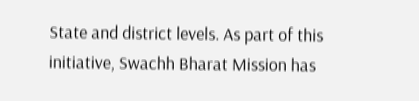State and district levels. As part of this initiative, Swachh Bharat Mission has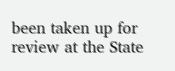been taken up for review at the State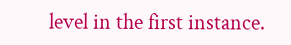level in the first instance.